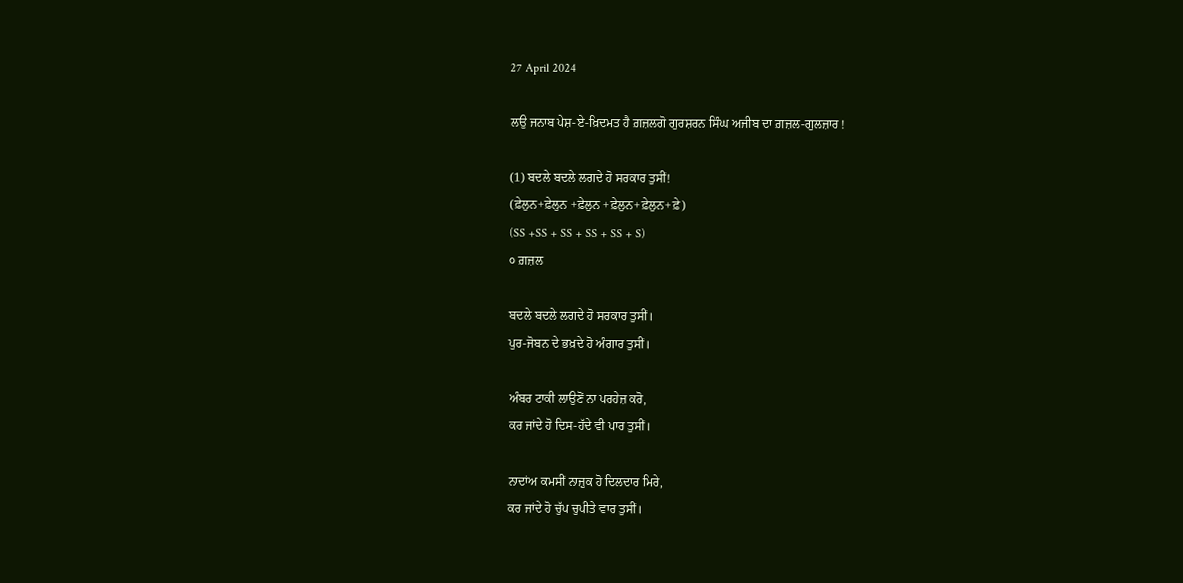27 April 2024

ਲਉ ਜਨਾਬ ਪੇਸ਼-ਏ-ਖ਼ਿਦਮਤ ਹੈ ਗ਼ਜ਼ਲਗੋ ਗੁਰਸ਼ਰਨ ਸਿੰਘ ਅਜੀਬ ਦਾ ਗ਼ਜ਼ਲ-ਗੁਲਜ਼ਾਰ !

(1) ਬਦਲੇ ਬਦਲੇ ਲਗਦੇ ਹੋ ਸਰਕਾਰ ਤੁਸੀਂ!
(ਫ਼ੇਲੁਨ+ਫ਼ੇਲੁਨ +ਫ਼ੇਲੁਨ +ਫ਼ੇਲੁਨ+ਫ਼ੇਲੁਨ+ਫ਼ੇ)
(SS +SS + SS + SS + SS + S)
੦ ਗ਼ਜ਼ਲ

ਬਦਲੇ ਬਦਲੇ ਲਗਦੇ ਹੋ ਸਰਕਾਰ ਤੁਸੀਂ।
ਪੁਰ-ਜੋਬਨ ਦੇ ਭਖ਼ਦੇ ਹੋ ਅੰਗਾਰ ਤੁਸੀਂ।

ਅੰਬਰ ਟਾਕੀ ਲਾਉਣੋਂ ਨਾ ਪਰਹੇਜ਼ ਕਰੋ,
ਕਰ ਜਾਂਦੇ ਹੋ ਦਿਸ-ਹੱਦੇ ਵੀ ਪਾਰ ਤੁਸੀਂ।

ਨਾਦਾਂਅ ਕਮਸੀਂ ਨਾਜ਼ੁਕ ਹੋ ਦਿਲਦਾਰ ਮਿਰੇ,
ਕਰ ਜਾਂਦੇ ਹੋ ਚੁੱਪ ਚੁਪੀਤੇ ਵਾਰ ਤੁਸੀਂ।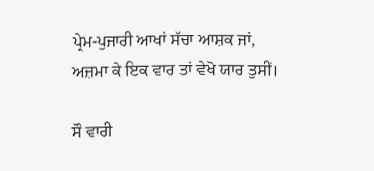ਪ੍ਰੇਮ-ਪੁਜਾਰੀ ਆਖਾਂ ਸੱਚਾ ਆਸ਼ਕ ਜਾਂ,
ਅਜ਼ਮਾ ਕੇ ਇਕ ਵਾਰ ਤਾਂ ਵੇਖੋ ਯਾਰ ਤੁਸੀਂ।

ਸੌ ਵਾਰੀ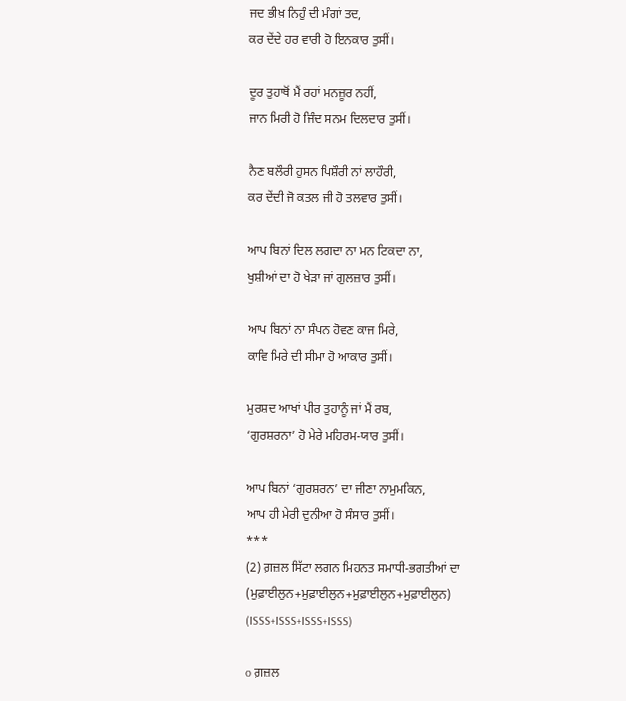ਜਦ ਭੀਖ਼ ਨਿਹੁੰ ਦੀ ਮੰਗਾਂ ਤਦ,
ਕਰ ਦੇਂਦੇ ਹਰ ਵਾਰੀ ਹੋ ਇਨਕਾਰ ਤੁਸੀਂ।

ਦੂਰ ਤੁਹਾਥੋਂ ਮੈਂ ਰਹਾਂ ਮਨਜ਼ੂਰ ਨਹੀਂ,
ਜਾਨ ਮਿਰੀ ਹੋ ਜਿੰਦ ਸਨਮ ਦਿਲਦਾਰ ਤੁਸੀਂ।

ਨੈਣ ਬਲੌਰੀ ਹੁਸਨ ਪਿਸ਼ੌਰੀ ਨਾਂ ਲਾਹੌਰੀ,
ਕਰ ਦੇਂਦੀ ਜੋ ਕਤਲ ਜੀ ਹੋ ਤਲਵਾਰ ਤੁਸੀਂ।

ਆਪ ਬਿਨਾਂ ਦਿਲ ਲਗਦਾ ਨਾ ਮਨ ਟਿਕਦਾ ਨਾ,
ਖੁਸ਼ੀਆਂ ਦਾ ਹੋ ਖੇਡ਼ਾ ਜਾਂ ਗੁਲਜ਼ਾਰ ਤੁਸੀਂ।

ਆਪ ਬਿਨਾਂ ਨਾ ਸੰਪਨ ਹੋਵਣ ਕਾਜ ਮਿਰੇ,
ਕਾਵਿ ਮਿਰੇ ਦੀ ਸੀਮਾ ਹੋ ਆਕਾਰ ਤੁਸੀਂ।

ਮੁਰਸ਼ਦ ਆਖਾਂ ਪੀਰ ਤੁਹਾਨੂੰ ਜਾਂ ਮੈਂ ਰਬ,
‘ਗੁਰਸ਼ਰਨਾ’ ਹੋ ਮੇਰੇ ਮਹਿਰਮ-ਯਾਰ ਤੁਸੀਂ।

ਆਪ ਬਿਨਾਂ ‘ਗੁਰਸ਼ਰਨ’ ਦਾ ਜੀਣਾ ਨਾਮੁਮਕਿਨ,
ਆਪ ਹੀ ਮੇਰੀ ਦੁਨੀਆ ਹੋ ਸੰਸਾਰ ਤੁਸੀਂ।
***
(2) ਗ਼ਜ਼ਲ ਸਿੱਟਾ ਲਗਨ ਮਿਹਨਤ ਸਮਾਧੀ-ਭਗਤੀਆਂ ਦਾ
(ਮੁਫ਼ਾਈਲੁਨ+ਮੁਫ਼ਾਈਲੁਨ+ਮੁਫ਼ਾਈਲੁਨ+ਮੁਫ਼ਾਈਲੁਨ)
(ISSS+ISSS+ISSS+ISSS)

o ਗ਼ਜ਼ਲ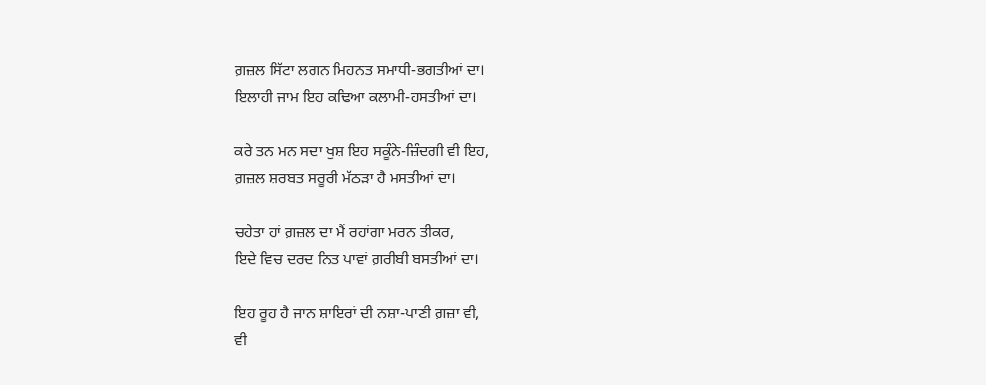ਗ਼ਜ਼ਲ ਸਿੱਟਾ ਲਗਨ ਮਿਹਨਤ ਸਮਾਧੀ-ਭਗਤੀਆਂ ਦਾ।
ਇਲਾਹੀ ਜਾਮ ਇਹ ਕਢਿਆ ਕਲਾਮੀ-ਹਸਤੀਆਂ ਦਾ।

ਕਰੇ ਤਨ ਮਨ ਸਦਾ ਖੁਸ਼ ਇਹ ਸਕੂੰਨੇ-ਜ਼ਿੰਦਗੀ ਵੀ ਇਹ,
ਗ਼ਜ਼ਲ ਸ਼ਰਬਤ ਸਰੂਰੀ ਮੱਠਡ਼ਾ ਹੈ ਮਸਤੀਆਂ ਦਾ।

ਚਹੇਤਾ ਹਾਂ ਗ਼ਜ਼ਲ ਦਾ ਮੈਂ ਰਹਾਂਗਾ ਮਰਨ ਤੀਕਰ,
ਇਦੇ ਵਿਚ ਦਰਦ ਨਿਤ ਪਾਵਾਂ ਗ਼ਰੀਬੀ ਬਸਤੀਆਂ ਦਾ।

ਇਹ ਰੂਹ ਹੈ ਜਾਨ ਸ਼ਾਇਰਾਂ ਦੀ ਨਸ਼ਾ-ਪਾਣੀ ਗ਼ਜ਼ਾ ਵੀ,
ਵੀ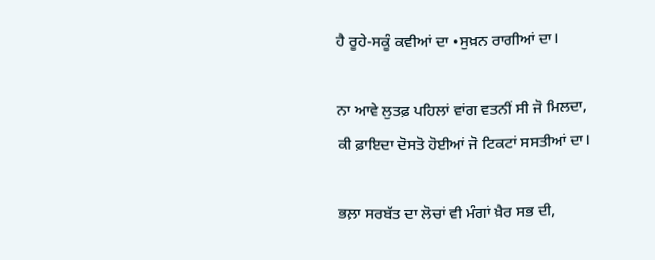ਹੈ ਰੂਹੇ-ਸਕੂੰ ਕਵੀਆਂ ਦਾ •ਸੁਖ਼ਨ ਰਾਗੀਆਂ ਦਾ।

ਨਾ ਆਵੇ ਲੁਤਫ਼ ਪਹਿਲਾਂ ਵਾਂਗ ਵਤਨੀਂ ਸੀ ਜੋ ਮਿਲਦਾ,
ਕੀ ਫ਼ਾਇਦਾ ਦੋਸਤੋ ਹੋਈਆਂ ਜੋ ਟਿਕਟਾਂ ਸਸਤੀਆਂ ਦਾ।

ਭਲ਼ਾ ਸਰਬੱਤ ਦਾ ਲੋਚਾਂ ਵੀ ਮੰਗਾਂ ਖ਼ੈਰ ਸਭ ਦੀ,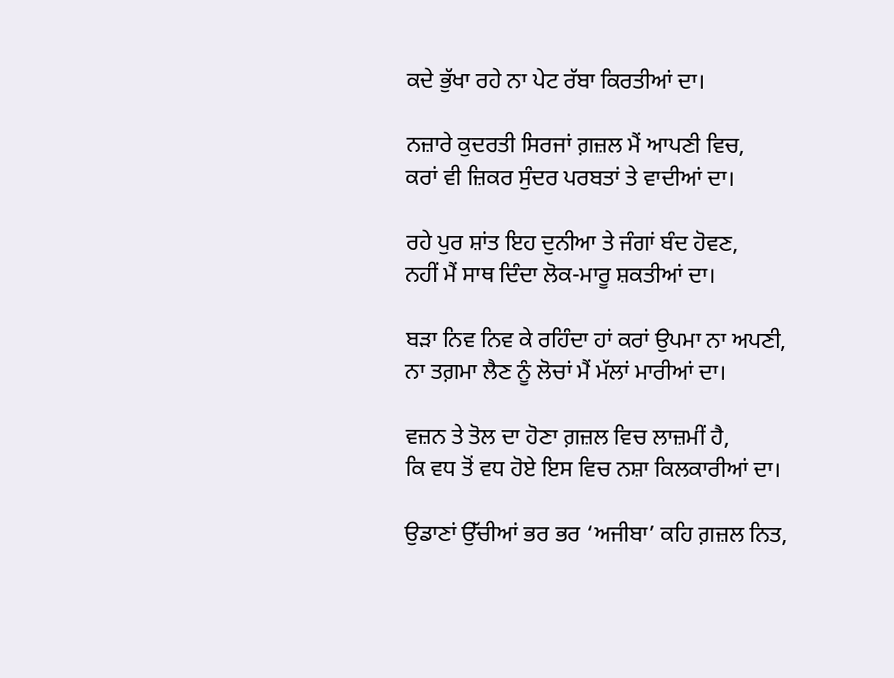ਕਦੇ ਭੁੱਖਾ ਰਹੇ ਨਾ ਪੇਟ ਰੱਬਾ ਕਿਰਤੀਆਂ ਦਾ।

ਨਜ਼ਾਰੇ ਕੁਦਰਤੀ ਸਿਰਜਾਂ ਗ਼ਜ਼ਲ ਮੈਂ ਆਪਣੀ ਵਿਚ,
ਕਰਾਂ ਵੀ ਜ਼ਿਕਰ ਸੁੰਦਰ ਪਰਬਤਾਂ ਤੇ ਵਾਦੀਆਂ ਦਾ।

ਰਹੇ ਪੁਰ ਸ਼ਾਂਤ ਇਹ ਦੁਨੀਆ ਤੇ ਜੰਗਾਂ ਬੰਦ ਹੋਵਣ,
ਨਹੀਂ ਮੈਂ ਸਾਥ ਦਿੰਦਾ ਲੋਕ-ਮਾਰੂ ਸ਼ਕਤੀਆਂ ਦਾ।

ਬਡ਼ਾ ਨਿਵ ਨਿਵ ਕੇ ਰਹਿੰਦਾ ਹਾਂ ਕਰਾਂ ਉਪਮਾ ਨਾ ਅਪਣੀ,
ਨਾ ਤਗ਼ਮਾ ਲੈਣ ਨੂੰ ਲੋਚਾਂ ਮੈਂ ਮੱਲਾਂ ਮਾਰੀਆਂ ਦਾ।

ਵਜ਼ਨ ਤੇ ਤੋਲ ਦਾ ਹੋਣਾ ਗ਼ਜ਼ਲ ਵਿਚ ਲਾਜ਼ਮੀਂ ਹੈ,
ਕਿ ਵਧ ਤੋਂ ਵਧ ਹੋਏ ਇਸ ਵਿਚ ਨਸ਼ਾ ਕਿਲਕਾਰੀਆਂ ਦਾ।

ਉਡਾਣਾਂ ਉੱਚੀਆਂ ਭਰ ਭਰ ‘ਅਜੀਬਾ’ ਕਹਿ ਗ਼ਜ਼ਲ ਨਿਤ,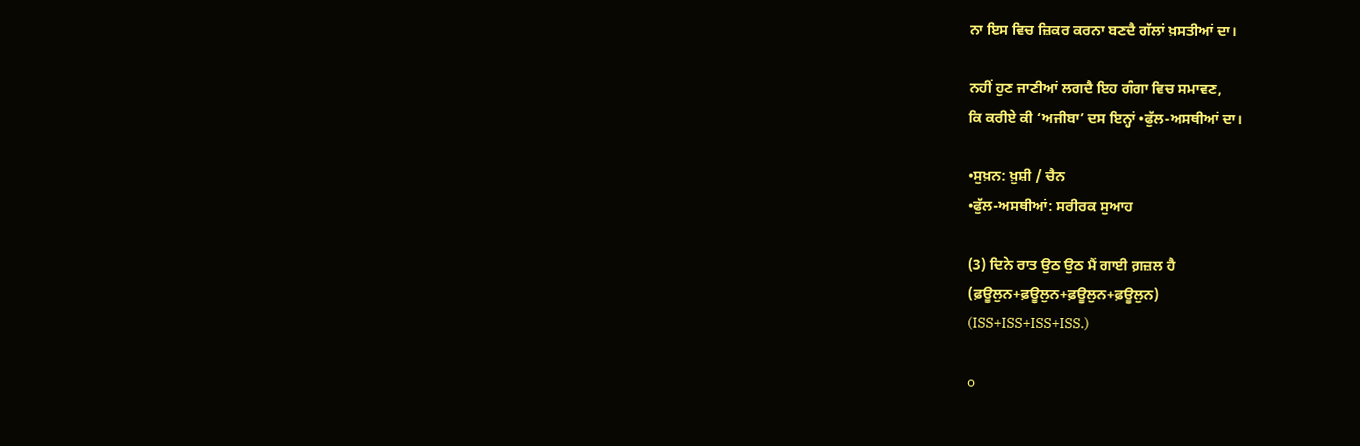ਨਾ ਇਸ ਵਿਚ ਜ਼ਿਕਰ ਕਰਨਾ ਬਣਦੈ ਗੱਲਾਂ ਖ਼ਸਤੀਆਂ ਦਾ।

ਨਹੀਂ ਹੁਣ ਜਾਣੀਆਂ ਲਗਦੈ ਇਹ ਗੰਗਾ ਵਿਚ ਸਮਾਵਣ,
ਕਿ ਕਰੀਏ ਕੀ ‘ਅਜੀਬਾ’ ਦਸ ਇਨ੍ਹਾਂ •ਫੁੱਲ-ਅਸਥੀਆਂ ਦਾ।

•ਸੁਖ਼ਨ: ਖ਼ੁਸ਼ੀ / ਚੈਨ
•ਫੁੱਲ-ਅਸਥੀਆਂ: ਸਰੀਰਕ ਸੁਆਹ

(3) ਦਿਨੇ ਰਾਤ ਉਠ ਉਠ ਮੈਂ ਗਾਈ ਗ਼ਜ਼ਲ ਹੈ
(ਫ਼ਊਲੁਨ+ਫ਼ਊਲੁਨ+ਫ਼ਊਲੁਨ+ਫ਼ਊਲੁਨ)
(ISS+ISS+ISS+ISS.)

o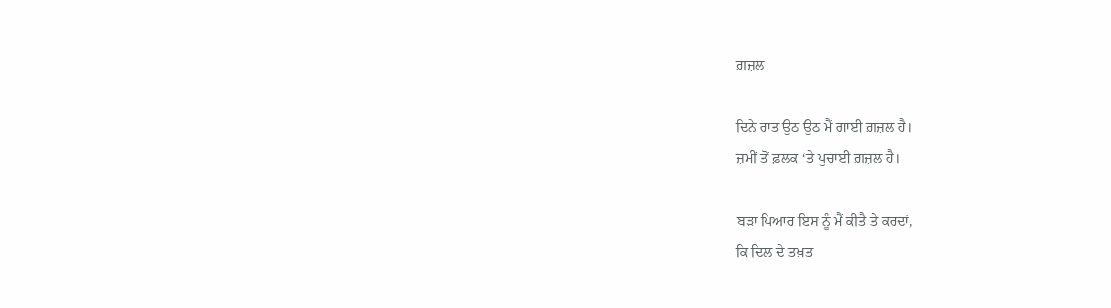ਗ਼ਜ਼ਲ

ਦਿਨੇ ਰਾਤ ਉਠ ਉਠ ਮੈਂ ਗਾਈ ਗ਼ਜ਼ਲ ਹੈ।
ਜ਼ਮੀਂ ਤੋਂ ਫ਼ਲਕ ‘ਤੇ ਪੁਚਾਈ ਗ਼ਜ਼ਲ ਹੈ।

ਬੜਾ ਪਿਆਰ ਇਸ ਨੂੰ ਮੈਂ ਕੀਤੈ ਤੇ ਕਰਦਾਂ,
ਕਿ ਦਿਲ ਦੇ ਤਖ਼ਤ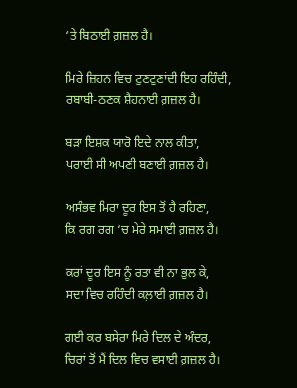‘ਤੇ ਬਿਠਾਈ ਗ਼ਜ਼ਲ ਹੈ।

ਮਿਰੇ ਜ਼ਿਹਨ ਵਿਚ ਟੁਣਟੁਣਾਂਦੀ ਇਹ ਰਹਿੰਦੀ,
ਰਬਾਬੀ-ਠਣਕ ਸ਼ੈਹਨਾਈ ਗ਼ਜ਼ਲ ਹੈ।

ਬੜਾ ਇਸ਼ਕ ਯਾਰੋ ਇਦੇ ਨਾਲ ਕੀਤਾ,
ਪਰਾਈ ਸੀ ਅਪਣੀ ਬਣਾਈ ਗ਼ਜ਼ਲ ਹੈ।

ਅਸੰਭਵ ਮਿਰਾ ਦੂਰ ਇਸ ਤੋਂ ਹੈ ਰਹਿਣਾ,
ਕਿ ਰਗ ਰਗ ‘ਚ ਮੇਰੇ ਸਮਾਈ ਗ਼ਜ਼ਲ ਹੈ।

ਕਰਾਂ ਦੂਰ ਇਸ ਨੂੰ ਰਤਾ ਵੀ ਨਾ ਭੁਲ ਕੇ,
ਸਦਾ ਵਿਚ ਰਹਿੰਦੀ ਕਲ਼ਾਈ ਗ਼ਜ਼ਲ ਹੈ।

ਗਈ ਕਰ ਬਸੇਰਾ ਮਿਰੇ ਦਿਲ ਦੇ ਅੰਦਰ,
ਚਿਰਾਂ ਤੋਂ ਮੈਂ ਦਿਲ ਵਿਚ ਵਸਾਈ ਗ਼ਜ਼ਲ ਹੈ।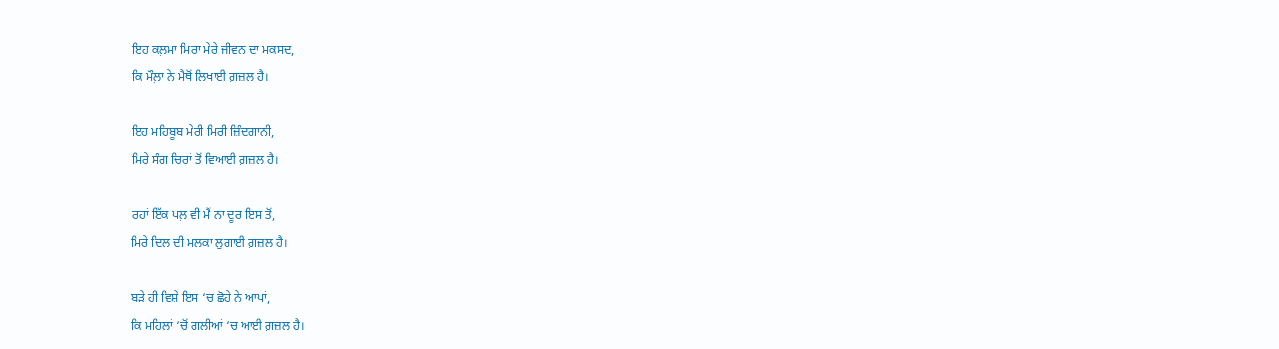ਇਹ ਕਲ਼ਮਾ ਮਿਰਾ ਮੇਰੇ ਜੀਵਨ ਦਾ ਮਕਸਦ,
ਕਿ ਮੌਲ਼ਾ ਨੇ ਮੈਥੋਂ ਲਿਖਾਈ ਗ਼ਜ਼ਲ ਹੈ।

ਇਹ ਮਹਿਬੂਬ ਮੇਰੀ ਮਿਰੀ ਜ਼ਿੰਦਗਾਨੀ,
ਮਿਰੇ ਸੰਗ ਚਿਰਾਂ ਤੋਂ ਵਿਆਈ ਗ਼ਜ਼ਲ ਹੈ।

ਰਹਾਂ ਇੱਕ ਪਲ਼ ਵੀ ਮੈਂ ਨਾ ਦੂਰ ਇਸ ਤੋਂ,
ਮਿਰੇ ਦਿਲ ਦੀ ਮਲਕਾ ਲੁਗਾਈ ਗ਼ਜ਼ਲ ਹੈ।

ਬੜੇ ਹੀ ਵਿਸ਼ੇ ਇਸ ‘ਚ ਛੋਹੇ ਨੇ ਆਪਾਂ,
ਕਿ ਮਹਿਲਾਂ ‘ਚੋਂ ਗਲੀਆਂ ‘ਚ ਆਈ ਗ਼ਜ਼ਲ ਹੈ।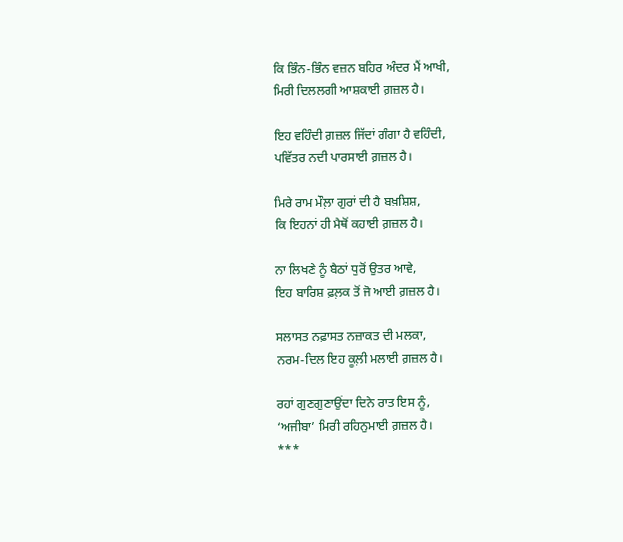ਕਿ ਭਿੰਨ-ਭਿੰਨ ਵਜ਼ਨ ਬਹਿਰ ਅੰਦਰ ਮੈਂ ਆਖੀ,
ਮਿਰੀ ਦਿਲਲਗੀ ਆਸ਼ਕਾਈ ਗ਼ਜ਼ਲ ਹੈ।

ਇਹ ਵਹਿੰਦੀ ਗ਼ਜ਼ਲ ਜਿੱਦਾਂ ਗੰਗਾ ਹੈ ਵਹਿੰਦੀ,
ਪਵਿੱਤਰ ਨਦੀ ਪਾਰਸਾਈ ਗ਼ਜ਼ਲ ਹੈ।

ਮਿਰੇ ਰਾਮ ਮੌਲ਼ਾ ਗੁਰਾਂ ਦੀ ਹੈ ਬਖ਼ਸ਼ਿਸ਼,
ਕਿ ਇਹਨਾਂ ਹੀ ਮੈਥੋਂ ਕਹਾਈ ਗ਼ਜ਼ਲ ਹੈ।

ਨਾ ਲਿਖਣੇ ਨੂੰ ਬੈਠਾਂ ਧੁਰੋਂ ਉਤਰ ਆਵੇ,
ਇਹ ਬਾਰਿਸ਼ ਫ਼ਲ਼ਕ ਤੋਂ ਜੋ ਆਈ ਗ਼ਜ਼ਲ ਹੈ।

ਸਲਾਸਤ ਨਫ਼ਾਸਤ ਨਜ਼ਾਕਤ ਦੀ ਮਲਕਾ,
ਨਰਮ-ਦਿਲ ਇਹ ਕੂਲ਼ੀ ਮਲਾਈ ਗ਼ਜ਼ਲ ਹੈ।

ਰਹਾਂ ਗੁਣਗੁਣਾਉਂਦਾ ਦਿਨੇ ਰਾਤ ਇਸ ਨੂੰ,
‘ਅਜੀਬਾ’ ਮਿਰੀ ਰਹਿਨੁਮਾਈ ਗ਼ਜ਼ਲ ਹੈ।
***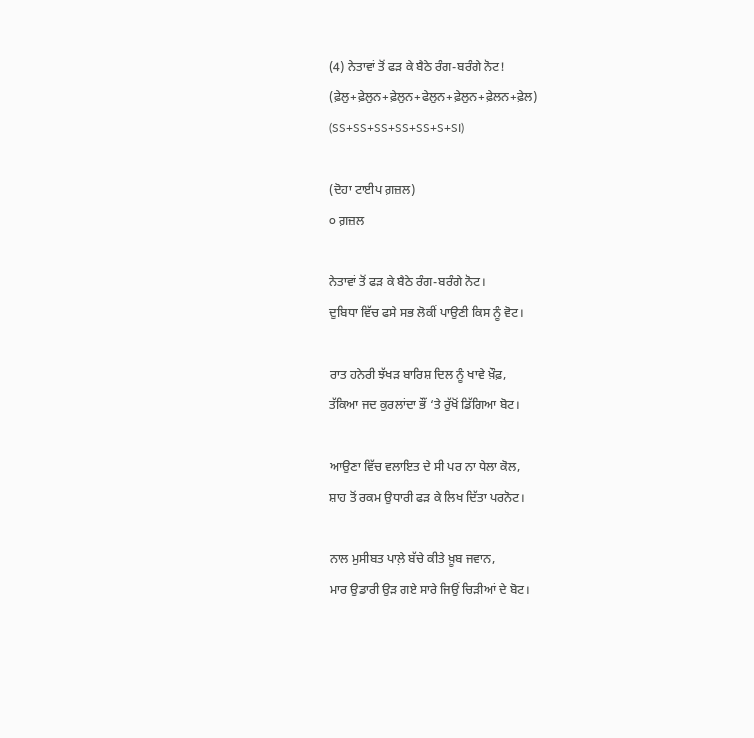(4) ਨੇਤਾਵਾਂ ਤੋਂ ਫੜ ਕੇ ਬੈਠੇ ਰੰਗ-ਬਰੰਗੇ ਨੋਟ!
(ਫ਼ੇਲੁ+ਫ਼ੇਲੁਨ+ਫ਼ੇਲੁਨ+ਫੇਲੁਨ+ਫ਼ੇਲੁਨ+ਫ਼ੇਲਨ+ਫ਼ੇਲ)
(SS+SS+SS+SS+SS+S+SI)

(ਦੋਹਾ ਟਾਈਪ ਗ਼ਜ਼ਲ)
੦ ਗ਼ਜ਼ਲ

ਨੇਤਾਵਾਂ ਤੋਂ ਫੜ ਕੇ ਬੈਠੇ ਰੰਗ-ਬਰੰਗੇ ਨੋਟ।
ਦੁਬਿਧਾ ਵਿੱਚ ਫਸੇ ਸਭ ਲੋਕੀਂ ਪਾਉਣੀ ਕਿਸ ਨੂੰ ਵੋਟ।

ਰਾਤ ਹਨੇਰੀ ਝੱਖੜ ਬਾਰਿਸ਼ ਦਿਲ ਨੂੰ ਖਾਵੇ ਖ਼ੌਫ਼,
ਤੱਕਿਆ ਜਦ ਕੁਰਲਾਂਦਾ ਭੌਂ ‘ਤੇ ਰੁੱਖੋਂ ਡਿੱਗਿਆ ਬੋਟ।

ਆਉਣਾ ਵਿੱਚ ਵਲਾਇਤ ਦੇ ਸੀ ਪਰ ਨਾ ਧੇਲਾ ਕੋਲ,
ਸ਼ਾਹ ਤੋਂ ਰਕਮ ਉਧਾਰੀ ਫੜ ਕੇ ਲਿਖ ਦਿੱਤਾ ਪਰਨੋਟ।

ਨਾਲ ਮੁਸੀਬਤ ਪਾਲ਼ੇ ਬੱਚੇ ਕੀਤੇ ਖ਼ੂਬ ਜਵਾਨ,
ਮਾਰ ਉਡਾਰੀ ਉੜ ਗਏ ਸਾਰੇ ਜਿਉਂ ਚਿੜੀਆਂ ਦੇ ਬੋਟ।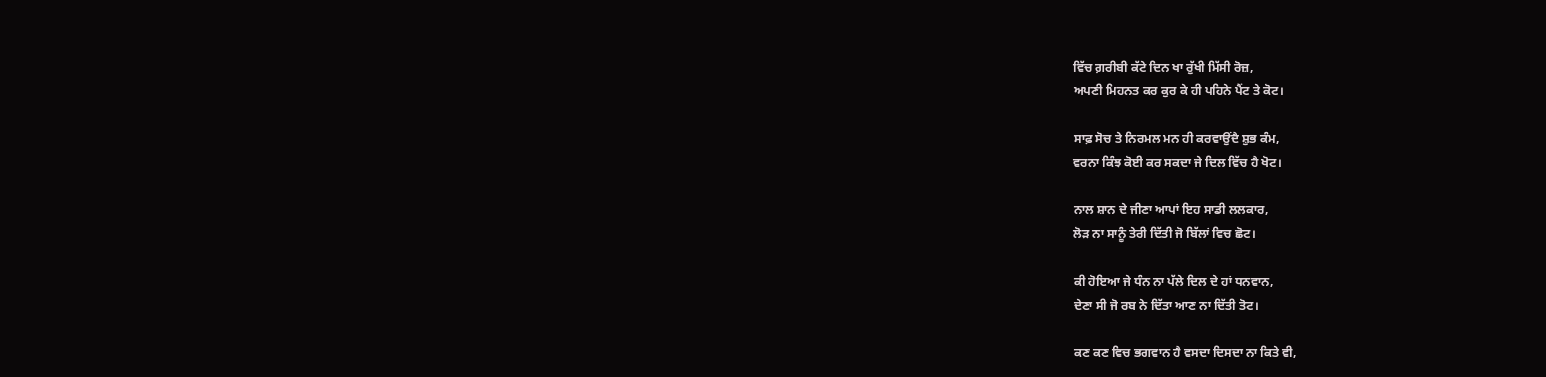ਵਿੱਚ ਗ਼ਰੀਬੀ ਕੱਟੇ ਦਿਨ ਖਾ ਰੁੱਖੀ ਮਿੱਸੀ ਰੋਜ਼,
ਅਪਣੀ ਮਿਹਨਤ ਕਰ ਕੁਰ ਕੇ ਹੀ ਪਹਿਨੇ ਪੈਂਟ ਤੇ ਕੋਟ।

ਸਾਫ਼ ਸੋਚ ਤੇ ਨਿਰਮਲ ਮਨ ਹੀ ਕਰਵਾਉਂਦੈ ਸ਼ੁਭ ਕੰਮ,
ਵਰਨਾ ਕਿੰਝ ਕੋਈ ਕਰ ਸਕਦਾ ਜੇ ਦਿਲ ਵਿੱਚ ਹੈ ਖੋਟ।

ਨਾਲ ਸ਼ਾਨ ਦੇ ਜੀਣਾ ਆਪਾਂ ਇਹ ਸਾਡੀ ਲਲਕਾਰ,
ਲੋੜ ਨਾ ਸਾਨੂੰ ਤੇਰੀ ਦਿੱਤੀ ਜੋ ਬਿੱਲਾਂ ਵਿਚ ਛੋਟ।

ਕੀ ਹੋਇਆ ਜੇ ਧੰਨ ਨਾ ਪੱਲੇ ਦਿਲ ਦੇ ਹਾਂ ਧਨਵਾਨ,
ਦੇਣਾ ਸੀ ਜੋ ਰਬ ਨੇ ਦਿੱਤਾ ਆਣ ਨਾ ਦਿੱਤੀ ਤੋਟ।

ਕਣ ਕਣ ਵਿਚ ਭਗਵਾਨ ਹੈ ਵਸਦਾ ਦਿਸਦਾ ਨਾ ਕਿਤੇ ਵੀ,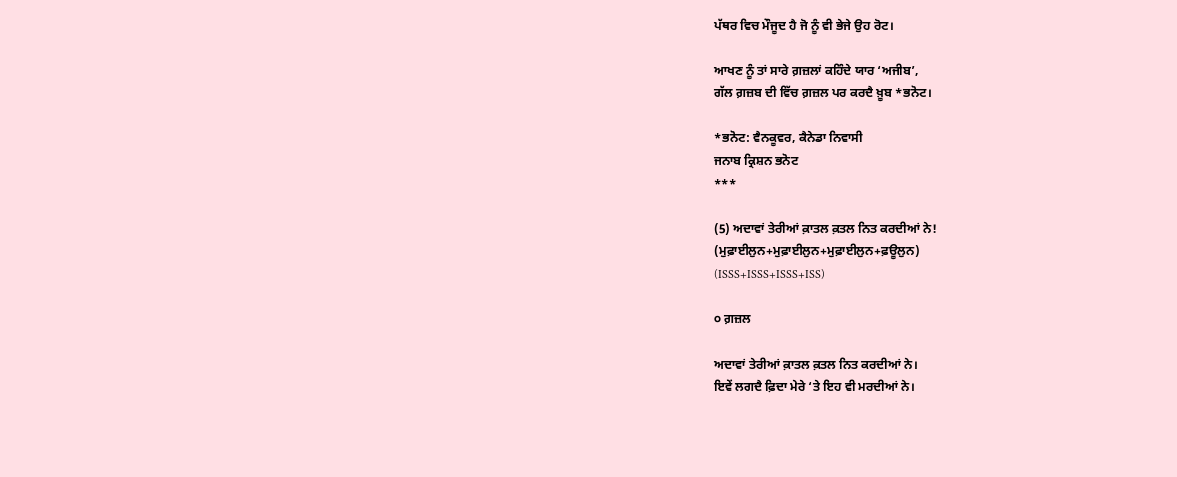ਪੱਥਰ ਵਿਚ ਮੌਜੂਦ ਹੈ ਜੋ ਨੂੰ ਵੀ ਭੇਜੇ ਉਹ ਰੋਟ।

ਆਖਣ ਨੂੰ ਤਾਂ ਸਾਰੇ ਗ਼ਜ਼ਲਾਂ ਕਹਿੰਦੇ ਯਾਰ ‘ਅਜੀਬ’,
ਗੱਲ ਗ਼ਜ਼ਬ ਦੀ ਵਿੱਚ ਗ਼ਜ਼ਲ ਪਰ ਕਰਦੈ ਖ਼ੂਬ *ਭਨੋਟ।

*ਭਨੋਟ: ਵੈਨਕੂਵਰ, ਕੈਨੇਡਾ ਨਿਵਾਸੀ
ਜਨਾਬ ਕ੍ਰਿਸ਼ਨ ਭਨੋਟ
***

(5) ਅਦਾਵਾਂ ਤੇਰੀਆਂ ਕ਼ਾਤਲ ਕ਼ਤਲ ਨਿਤ ਕਰਦੀਆਂ ਨੇ!
(ਮੁਫ਼ਾਈਲੁਨ+ਮੁਫ਼ਾਈਲੁਨ+ਮੁਫ਼ਾਈਲੁਨ+ਫ਼ਊਲੁਨ)
(ISSS+ISSS+ISSS+ISS)

੦ ਗ਼ਜ਼ਲ

ਅਦਾਵਾਂ ਤੇਰੀਆਂ ਕ਼ਾਤਲ ਕ਼ਤਲ ਨਿਤ ਕਰਦੀਆਂ ਨੇ।
ਇਵੇਂ ਲਗਦੈ ਫ਼ਿਦਾ ਮੇਰੇ ‘ਤੇ ਇਹ ਵੀ ਮਰਦੀਆਂ ਨੇ।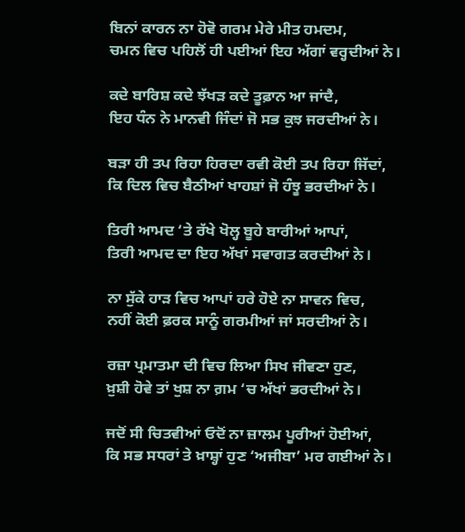ਬਿਨਾਂ ਕਾਰਨ ਨਾ ਹੋਵੋ ਗਰਮ ਮੇਰੇ ਮੀਤ ਹਮਦਮ,
ਚਮਨ ਵਿਚ ਪਹਿਲੋਂ ਹੀ ਪਈਆਂ ਇਹ ਅੱਗਾਂ ਵਰ੍ਹਦੀਆਂ ਨੇ।

ਕਦੇ ਬਾਰਿਸ਼ ਕਦੇ ਝੱਖੜ ਕਦੇ ਤੂਫ਼ਾਨ ਆ ਜਾਂਦੈ,
ਇਹ ਧੰਨ ਨੇ ਮਾਨਵੀ ਜਿੰਦਾਂ ਜੋ ਸਭ ਕੁਝ ਜਰਦੀਆਂ ਨੇ।

ਬੜਾ ਹੀ ਤਪ ਰਿਹਾ ਹਿਰਦਾ ਰਵੀ ਕੋਈ ਤਪ ਰਿਹਾ ਜਿੱਦਾਂ,
ਕਿ ਦਿਲ ਵਿਚ ਬੈਠੀਆਂ ਖਾਹਸ਼ਾਂ ਜੋ ਹੰਝੂ ਭਰਦੀਆਂ ਨੇ।

ਤਿਰੀ ਆਮਦ ‘ਤੇ ਰੱਖੇ ਖੋਲ੍ਹ ਬੂਹੇ ਬਾਰੀਆਂ ਆਪਾਂ,
ਤਿਰੀ ਆਮਦ ਦਾ ਇਹ ਅੱਖਾਂ ਸਵਾਗਤ ਕਰਦੀਆਂ ਨੇ।

ਨਾ ਸੁੱਕੇ ਹਾੜ ਵਿਚ ਆਪਾਂ ਹਰੇ ਹੋਏ ਨਾ ਸਾਵਨ ਵਿਚ,
ਨਹੀਂ ਕੋਈ ਫ਼ਰਕ ਸਾਨੂੰ ਗਰਮੀਆਂ ਜਾਂ ਸਰਦੀਆਂ ਨੇ।

ਰਜ਼ਾ ਪ੍ਰਮਾਤਮਾ ਦੀ ਵਿਚ ਲਿਆ ਸਿਖ ਜੀਵਣਾ ਹੁਣ,
ਖ਼ੁਸ਼ੀ ਹੋਵੇ ਤਾਂ ਖੁਸ਼ ਨਾ ਗ਼ਮ ‘ਚ ਅੱਖਾਂ ਭਰਦੀਆਂ ਨੇ।

ਜਦੋਂ ਸੀ ਚਿਤਵੀਆਂ ਓਦੋਂ ਨਾ ਜ਼ਾਲਮ ਪੂਰੀਆਂ ਹੋਈਆਂ,
ਕਿ ਸਭ ਸਧਰਾਂ ਤੇ ਖ਼ਾਸ਼੍ਹਾਂ ਹੁਣ ‘ਅਜੀਬਾ’ ਮਰ ਗਈਆਂ ਨੇ।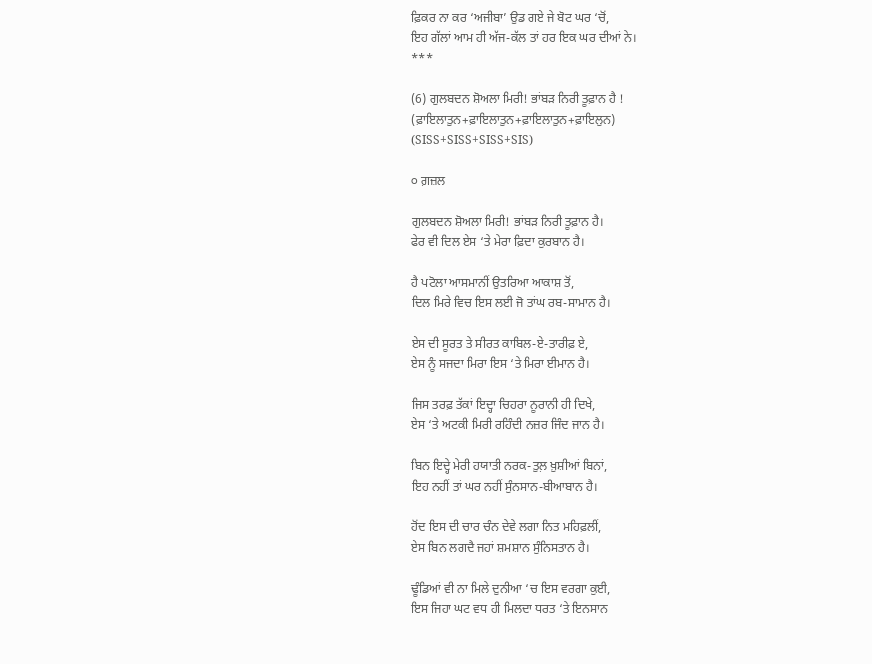ਫ਼ਿਕਰ ਨਾ ਕਰ ‘ਅਜੀਬਾ’ ਉਡ ਗਏ ਜੇ ਬੋਟ ਘਰ ‘ਚੋਂ,
ਇਹ ਗੱਲਾਂ ਆਮ ਹੀ ਅੱਜ-ਕੱਲ ਤਾਂ ਹਰ ਇਕ ਘਰ ਦੀਆਂ ਨੇ।
***

(6) ਗੁਲਬਦਨ ਸ਼ੋਅਲਾ ਮਿਰੀ! ਭਾਂਬਡ਼ ਨਿਰੀ ਤੂਫ਼ਾਨ ਹੈ !
(ਫ਼ਾਇਲਾਤੁਨ+ਫ਼ਾਇਲਾਤੁਨ+ਫ਼ਾਇਲਾਤੁਨ+ਫ਼ਾਇਲੁਨ)
(SISS+SISS+SISS+SIS)

੦ ਗ਼ਜ਼ਲ

ਗੁਲਬਦਨ ਸ਼ੋਅਲਾ ਮਿਰੀ! ਭਾਂਬਡ਼ ਨਿਰੀ ਤੂਫ਼ਾਨ ਹੈ।
ਫੇਰ ਵੀ ਦਿਲ ਏਸ ‘ਤੇ ਮੇਰਾ ਫ਼ਿਦਾ ਕੁਰਬਾਨ ਹੈ।

ਹੈ ਪਟੋਲਾ ਆਸਮਾਨੀਂ ਉਤਰਿਆ ਆਕਾਸ਼ ਤੋਂ,
ਦਿਲ ਮਿਰੇ ਵਿਚ ਇਸ ਲਈ ਜੋ ਤਾਂਘ ਰਬ-ਸਾਮਾਨ ਹੈ।

ਏਸ ਦੀ ਸੂਰਤ ਤੇ ਸੀਰਤ ਕਾਬਿਲ-ਏ-ਤਾਰੀਫ਼ ਏ,
ਏਸ ਨੂੰ ਸਜਦਾ ਮਿਰਾ ਇਸ ‘ਤੇ ਮਿਰਾ ਈਮਾਨ ਹੈ।

ਜਿਸ ਤਰਫ਼ ਤੱਕਾਂ ਇਦ੍ਹਾ ਚਿਹਰਾ ਨੂਰਾਨੀ ਹੀ ਦਿਖੇ,
ਏਸ ‘ਤੇ ਅਟਕੀ ਮਿਰੀ ਰਹਿੰਦੀ ਨਜ਼ਰ ਜਿੰਦ ਜਾਨ ਹੈ।

ਬਿਨ ਇਦ੍ਹੇ ਮੇਰੀ ਹਯਾਤੀ ਨਰਕ-ਤੁਲ਼ ਖ਼ੁਸ਼ੀਆਂ ਬਿਨਾਂ,
ਇਹ ਨਹੀਂ ਤਾਂ ਘਰ ਨਹੀਂ ਸੁੰਨਸਾਨ-ਬੀਆਬਾਨ ਹੈ।

ਹੋਂਦ ਇਸ ਦੀ ਚਾਰ ਚੰਨ ਦੇਵੇ ਲਗਾ ਨਿਤ ਮਹਿਫ਼ਲੀਂ,
ਏਸ ਬਿਨ ਲਗਦੈ ਜਹਾਂ ਸ਼ਮਸ਼ਾਨ ਸੁੰਨਿਸਤਾਨ ਹੈ।

ਢੂੰਡਿਆਂ ਵੀ ਨਾ ਮਿਲੇ ਦੁਨੀਆ ‘ਚ ਇਸ ਵਰਗਾ ਕੁਈ,
ਇਸ ਜਿਹਾ ਘਟ ਵਧ ਹੀ ਮਿਲਦਾ ਧਰਤ ‘ਤੇ ਇਨਸਾਨ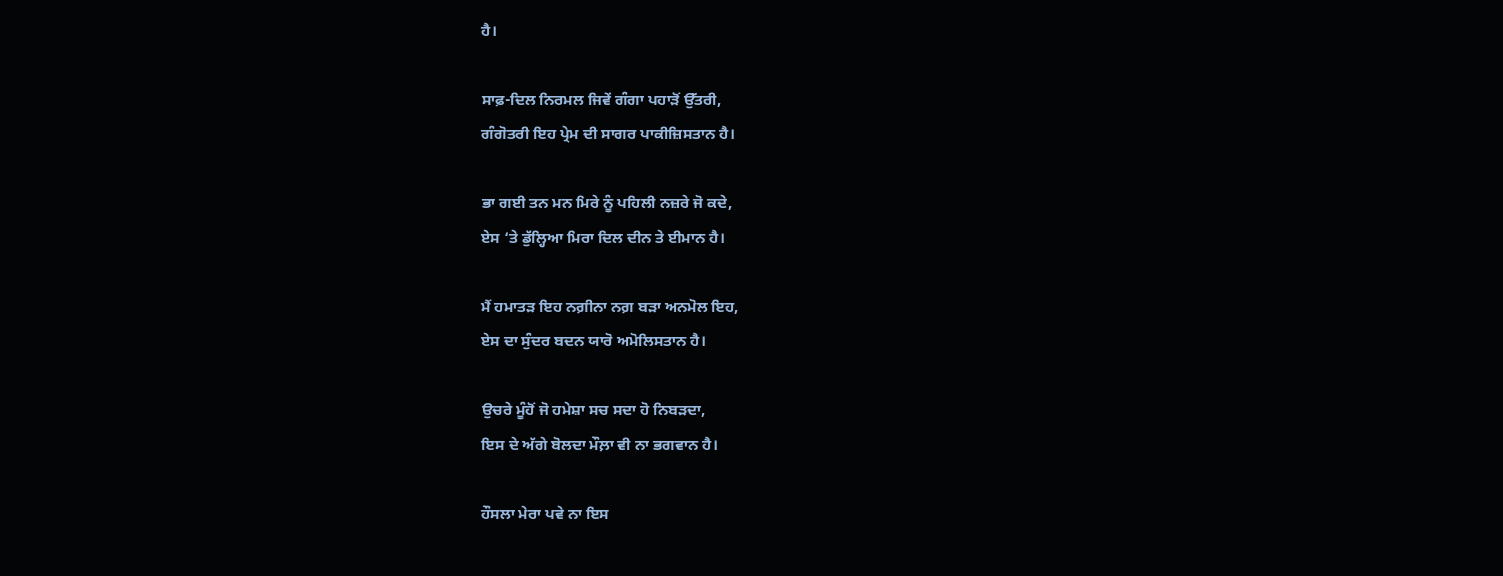ਹੈ।

ਸਾਫ਼-ਦਿਲ ਨਿਰਮਲ ਜਿਵੇਂ ਗੰਗਾ ਪਹਾੜੋਂ ਉੱਤਰੀ,
ਗੰਗੋਤਰੀ ਇਹ ਪ੍ਰੇਮ ਦੀ ਸਾਗਰ ਪਾਕੀਜ਼ਿਸਤਾਨ ਹੈ।

ਭਾ ਗਈ ਤਨ ਮਨ ਮਿਰੇ ਨੂੰ ਪਹਿਲੀ ਨਜ਼ਰੇ ਜੋ ਕਦੇ,
ਏਸ ‘ਤੇ ਡੁੱਲ੍ਹਿਆ ਮਿਰਾ ਦਿਲ ਦੀਨ ਤੇ ਈਮਾਨ ਹੈ।

ਮੈਂ ਹਮਾਤਡ਼ ਇਹ ਨਗ਼ੀਨਾ ਨਗ਼ ਬੜਾ ਅਨਮੋਲ ਇਹ,
ਏਸ ਦਾ ਸੁੰਦਰ ਬਦਨ ਯਾਰੋ ਅਮੋਲਿਸਤਾਨ ਹੈ।

ਉਚਰੇ ਮੂੰਹੋਂ ਜੋ ਹਮੇਸ਼ਾ ਸਚ ਸਦਾ ਹੋ ਨਿਬੜਦਾ,
ਇਸ ਦੇ ਅੱਗੇ ਬੋਲਦਾ ਮੌਲ਼ਾ ਵੀ ਨਾ ਭਗਵਾਨ ਹੈ।

ਹੌਸਲਾ ਮੇਰਾ ਪਵੇ ਨਾ ਇਸ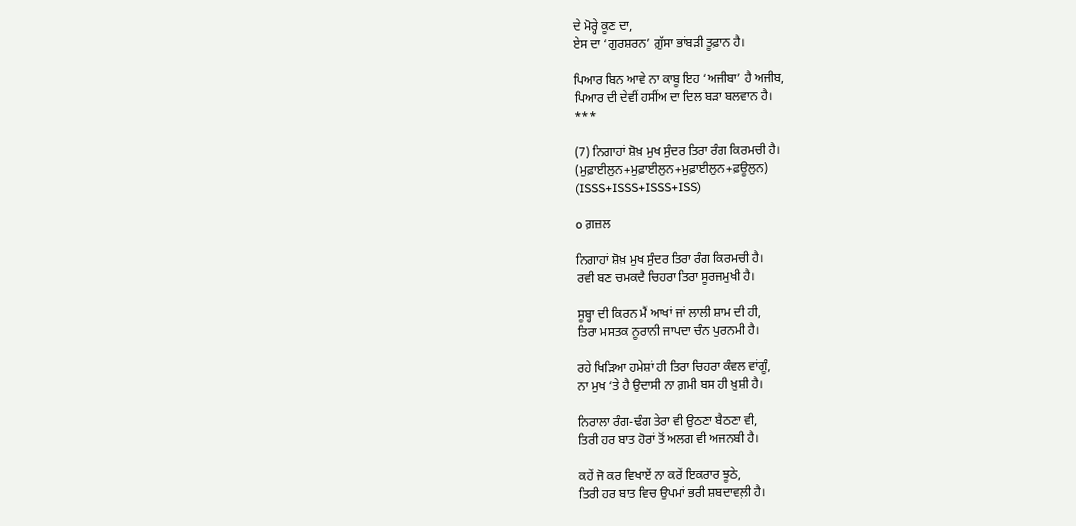ਦੇ ਮੋਰ੍ਹੇ ਕੂਣ ਦਾ,
ਏਸ ਦਾ ‘ਗੁਰਸ਼ਰਨ’ ਗ਼ੁੱਸਾ ਭਾਂਬੜੀ ਤੂਫ਼ਾਨ ਹੈ।

ਪਿਆਰ ਬਿਨ ਆਵੇ ਨਾ ਕਾਬੂ ਇਹ ‘ਅਜੀਬਾ’ ਹੈ ਅਜੀਬ,
ਪਿਆਰ ਦੀ ਦੇਵੀਂ ਹਸੀਂਅ ਦਾ ਦਿਲ ਬਡ਼ਾ ਬਲਵਾਨ ਹੈ।
***

(7) ਨਿਗਾਹਾਂ ਸ਼ੋਖ਼ ਮੁਖ ਸੁੰਦਰ ਤਿਰਾ ਰੰਗ ਕਿਰਮਚੀ ਹੈ।
(ਮੁਫ਼ਾਈਲੁਨ+ਮੁਫ਼ਾਈਲੁਨ+ਮੁਫ਼ਾਈਲੁਨ+ਫ਼ਊਲੁਨ)
(ISSS+ISSS+ISSS+ISS)

o ਗ਼ਜ਼ਲ

ਨਿਗਾਹਾਂ ਸ਼ੋਖ਼ ਮੁਖ ਸੁੰਦਰ ਤਿਰਾ ਰੰਗ ਕਿਰਮਚੀ ਹੈ।
ਰਵੀ ਬਣ ਚਮਕਦੈ ਚਿਹਰਾ ਤਿਰਾ ਸੂਰਜਮੁਖੀ ਹੈ।

ਸੂਬ੍ਹਾ ਦੀ ਕਿਰਨ ਮੈਂ ਆਖਾਂ ਜਾਂ ਲਾਲੀ ਸ਼ਾਮ ਦੀ ਹੀ,
ਤਿਰਾ ਮਸਤਕ ਨੂਰਾਨੀ ਜਾਪਦਾ ਚੰਨ ਪੁਰਨਮੀ ਹੈ।

ਰਹੇ ਖਿਡ਼ਿਆ ਹਮੇਸ਼ਾਂ ਹੀ ਤਿਰਾ ਚਿਹਰਾ ਕੰਵਲ ਵਾਂਗੂੰ,
ਨਾ ਮੁਖ ‘ਤੇ ਹੈ ਉਦਾਸੀ ਨਾ ਗ਼ਮੀ ਬਸ ਹੀ ਖ਼ੁਸ਼ੀ ਹੈ।

ਨਿਰਾਲਾ ਰੰਗ-ਢੰਗ ਤੇਰਾ ਵੀ ਉਠਣਾ ਬੈਠਣਾ ਵੀ,
ਤਿਰੀ ਹਰ ਬਾਤ ਹੋਰਾਂ ਤੋਂ ਅਲਗ ਵੀ ਅਜਨਬੀ ਹੈ।

ਕਹੇਂ ਜੋ ਕਰ ਵਿਖਾਏਂ ਨਾ ਕਰੇਂ ਇਕਰਾਰ ਝੂਠੇ,
ਤਿਰੀ ਹਰ ਬਾਤ ਵਿਚ ਉਪਮਾਂ ਭਰੀ ਸ਼ਬਦਾਵਲ਼ੀ ਹੈ।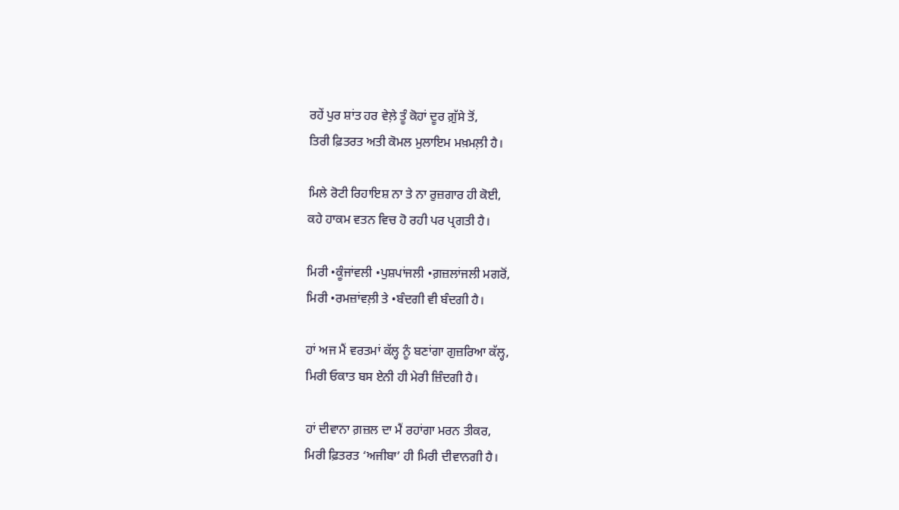ਰਹੇਂ ਪੁਰ ਸ਼ਾਂਤ ਹਰ ਵੇਲ਼ੇ ਤੂੰ ਕੋਹਾਂ ਦੂਰ ਗ਼ੁੱਸੇ ਤੋਂ,
ਤਿਰੀ ਫ਼ਿਤਰਤ ਅਤੀ ਕੋਮਲ ਮੁਲਾਇਮ ਮਖ਼ਮਲ਼ੀ ਹੈ।

ਮਿਲੇ ਰੋਟੀ ਰਿਹਾਇਸ਼ ਨਾ ਤੇ ਨਾ ਰੁਜ਼ਗਾਰ ਹੀ ਕੋਈ,
ਕਹੇ ਹਾਕਮ ਵਤਨ ਵਿਚ ਹੋ ਰਹੀ ਪਰ ਪ੍ਰਗਤੀ ਹੈ।

ਮਿਰੀ •ਕੂੰਜਾਂਵਲੀ •ਪੁਸ਼ਪਾਂਜਲੀ •ਗ਼ਜ਼ਲਾਂਜਲੀ ਮਗਰੋਂ,
ਮਿਰੀ •ਰਮਜ਼ਾਂਵਲ਼ੀ ਤੇ •ਬੰਦਗੀ ਵੀ ਬੰਦਗੀ ਹੈ।

ਹਾਂ ਅਜ ਮੈਂ ਵਰਤਮਾਂ ਕੱਲ੍ਹ ਨੂੰ ਬਣਾਂਗਾ ਗੁਜ਼ਰਿਆ ਕੱਲ੍ਹ,
ਮਿਰੀ ਓਕਾਤ ਬਸ ਏਨੀ ਹੀ ਮੇਰੀ ਜ਼ਿੰਦਗੀ ਹੈ।

ਹਾਂ ਦੀਵਾਨਾ ਗ਼ਜ਼ਲ ਦਾ ਮੈਂ ਰਹਾਂਗਾ ਮਰਨ ਤੀਕਰ,
ਮਿਰੀ ਫ਼ਿਤਰਤ ‘ਅਜੀਬਾ’ ਹੀ ਮਿਰੀ ਦੀਵਾਨਗੀ ਹੈ।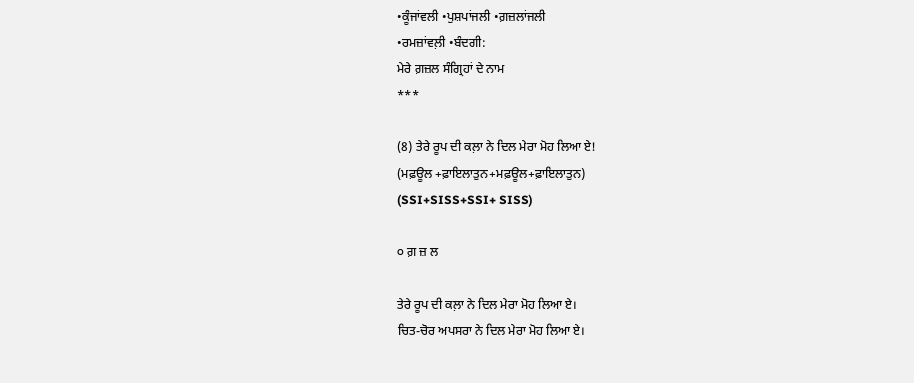•ਕੂੰਜਾਂਵਲੀ •ਪੁਸ਼ਪਾਂਜਲੀ •ਗ਼ਜ਼ਲਾਂਜਲੀ
•ਰਮਜ਼ਾਂਵਲ਼ੀ •ਬੰਦਗੀ:
ਮੇਰੇ ਗ਼ਜ਼ਲ ਸੰਗ੍ਰਿਹਾਂ ਦੇ ਨਾਮ
***

(8) ਤੇਰੇ ਰੂਪ ਦੀ ਕਲ਼ਾ ਨੇ ਦਿਲ ਮੇਰਾ ਮੋਹ ਲਿਆ ਏ!
(ਮਫ਼ਊਲ +ਫ਼ਾਇਲਾਤੁਨ+ਮਫ਼ਊਲ+ਫ਼ਾਇਲਾਤੁਨ)
(SSI+SISS+SSI+ SISS)

੦ ਗ਼ ਜ਼ ਲ

ਤੇਰੇ ਰੂਪ ਦੀ ਕਲ਼ਾ ਨੇ ਦਿਲ ਮੇਰਾ ਮੋਹ ਲਿਆ ਏ।
ਚਿਤ-ਚੋਰ ਅਪਸਰਾ ਨੇ ਦਿਲ ਮੇਰਾ ਮੋਹ ਲਿਆ ਏ।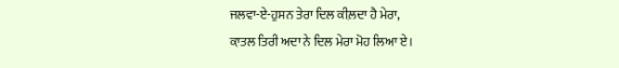ਜਲਵਾ-ਏ-ਹੁਸਨ ਤੇਰਾ ਦਿਲ ਕੀਲ਼ਦਾ ਹੈ ਮੇਰਾ,
ਕ਼ਾਤਲ ਤਿਰੀ ਅਦਾ ਨੇ ਦਿਲ ਮੇਰਾ ਮੋਹ ਲਿਆ ਏ।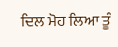ਦਿਲ ਮੋਹ ਲਿਆ ਤੂੰ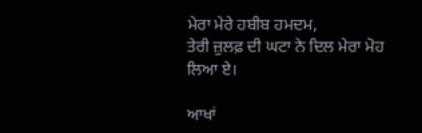ਮੇਰਾ ਮੇਰੇ ਹਬੀਬ ਹਮਦਮ,
ਤੇਰੀ ਜ਼ੁਲਫ਼ ਦੀ ਘਟਾ ਨੇ ਦਿਲ ਮੇਰਾ ਮੋਹ ਲਿਆ ਏ।

ਆਖਾਂ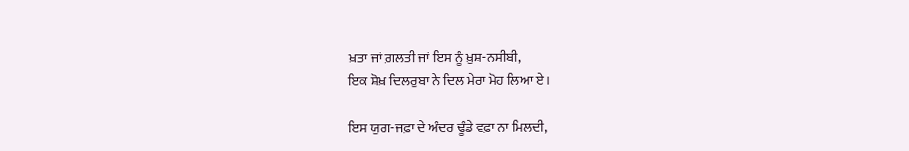ਖ਼ਤਾ ਜਾਂ ਗ਼ਲਤੀ ਜਾਂ ਇਸ ਨੂੰ ਖ਼ੁਸ਼-ਨਸੀਬੀ,
ਇਕ ਸ਼ੋਖ਼ ਦਿਲਰੁਬਾ ਨੇ ਦਿਲ ਮੇਰਾ ਮੋਹ ਲਿਆ ਏ।

ਇਸ ਯੁਗ-ਜਫ਼ਾ ਦੇ ਅੰਦਰ ਢੂੰਡੇ ਵਫ਼ਾ ਨਾ ਮਿਲਦੀ,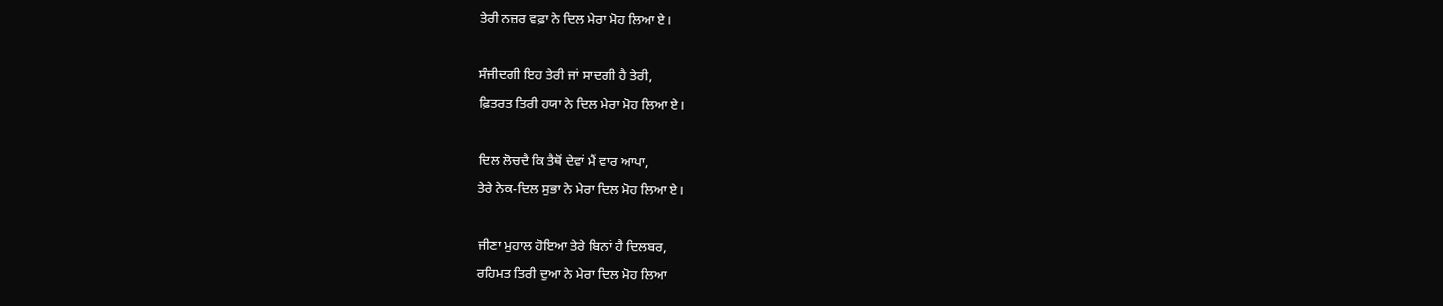ਤੇਰੀ ਨਜ਼ਰ ਵਫ਼ਾ ਨੇ ਦਿਲ ਮੇਰਾ ਮੋਹ ਲਿਆ ਏ।

ਸੰਜੀਦਗੀ ਇਹ ਤੇਰੀ ਜਾਂ ਸਾਦਗੀ ਹੈ ਤੇਰੀ,
ਫ਼ਿਤਰਤ ਤਿਰੀ ਹਯਾ ਨੇ ਦਿਲ ਮੇਰਾ ਮੋਹ ਲਿਆ ਏ।

ਦਿਲ ਲੋਚਦੈ ਕਿ ਤੈਥੋਂ ਦੇਵਾਂ ਮੈਂ ਵਾਰ ਆਪਾ,
ਤੇਰੇ ਨੇਕ-ਦਿਲ ਸੁਭਾ ਨੇ ਮੇਰਾ ਦਿਲ ਮੋਹ ਲਿਆ ਏ।

ਜੀਣਾ ਮੁਹਾਲ ਹੋਇਆ ਤੇਰੇ ਬਿਨਾਂ ਹੈ ਦਿਲਬਰ,
ਰਹਿਮਤ ਤਿਰੀ ਦੁਆ ਨੇ ਮੇਰਾ ਦਿਲ ਮੋਹ ਲਿਆ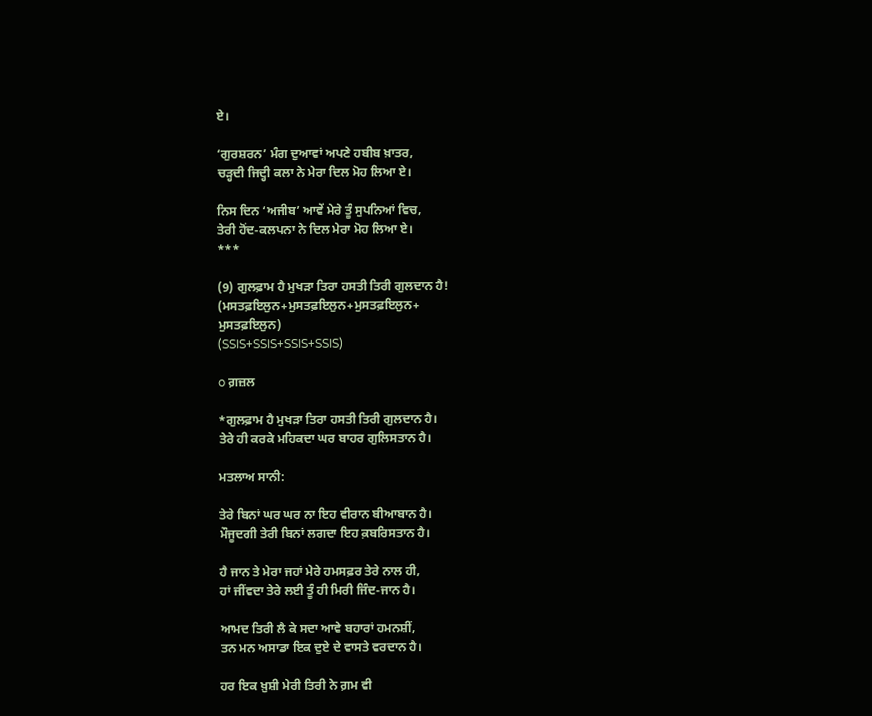ਏ।

‘ਗੁਰਸ਼ਰਨ’ ਮੰਗ ਦੁਆਵਾਂ ਅਪਣੇ ਹਬੀਬ ਖ਼ਾਤਰ,
ਚੜ੍ਹਦੀ ਜਿਦ੍ਹੀ ਕਲਾ ਨੇ ਮੇਰਾ ਦਿਲ ਮੋਹ ਲਿਆ ਏ।

ਨਿਸ ਦਿਨ ‘ਅਜੀਬ’ ਆਵੇਂ ਮੇਰੇ ਤੂੰ ਸੁਪਨਿਆਂ ਵਿਚ,
ਤੇਰੀ ਹੋਂਦ-ਕਲਪਨਾ ਨੇ ਦਿਲ ਮੇਰਾ ਮੋਹ ਲਿਆ ਏ।
***

(9) ਗੁਲਫ਼ਾਮ ਹੈ ਮੁਖੜਾ ਤਿਰਾ ਹਸਤੀ ਤਿਰੀ ਗੁਲਦਾਨ ਹੈ!
(ਮਸਤਫ਼ਇਲੁਨ+ਮੁਸਤਫ਼ਇਲੁਨ+ਮੁਸਤਫ਼ਇਲੁਨ+
ਮੁਸਤਫ਼ਇਲੁਨ)
(SSIS+SSIS+SSIS+SSIS)

o ਗ਼ਜ਼ਲ

*ਗੁਲਫ਼ਾਮ ਹੈ ਮੁਖੜਾ ਤਿਰਾ ਹਸਤੀ ਤਿਰੀ ਗੁਲਦਾਨ ਹੈ।
ਤੇਰੇ ਹੀ ਕਰਕੇ ਮਹਿਕਦਾ ਘਰ ਬਾਹਰ ਗੁਲਿਸਤਾਨ ਹੈ।

ਮਤਲਾਅ ਸਾਨੀ:

ਤੇਰੇ ਬਿਨਾਂ ਘਰ ਘਰ ਨਾ ਇਹ ਵੀਰਾਨ ਬੀਆਬਾਨ ਹੈ।
ਮੌਜੂਦਗੀ ਤੇਰੀ ਬਿਨਾਂ ਲਗਦਾ ਇਹ ਕ਼ਬਰਿਸਤਾਨ ਹੈ।

ਹੈ ਜਾਨ ਤੇ ਮੇਰਾ ਜਹਾਂ ਮੇਰੇ ਹਮਸਫ਼ਰ ਤੇਰੇ ਨਾਲ ਹੀ,
ਹਾਂ ਜੀਂਵਦਾ ਤੇਰੇ ਲਈ ਤੂੰ ਹੀ ਮਿਰੀ ਜਿੰਦ-ਜਾਨ ਹੈ।

ਆਮਦ ਤਿਰੀ ਲੈ ਕੇ ਸਦਾ ਆਵੇ ਬਹਾਰਾਂ ਹਮਨਸ਼ੀਂ,
ਤਨ ਮਨ ਅਸਾਡਾ ਇਕ ਦੁਏ ਦੇ ਵਾਸਤੇ ਵਰਦਾਨ ਹੈ।

ਹਰ ਇਕ ਖ਼ੁਸ਼ੀ ਮੇਰੀ ਤਿਰੀ ਨੇ ਗ਼ਮ ਵੀ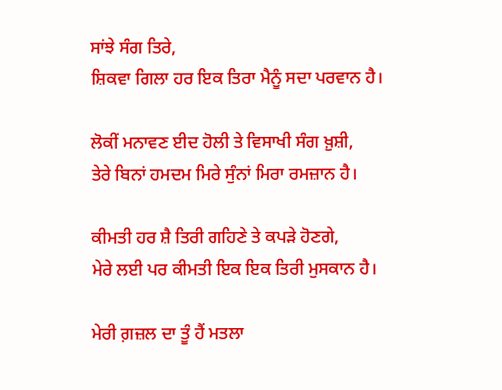ਸਾਂਝੇ ਸੰਗ ਤਿਰੇ,
ਸ਼ਿਕਵਾ ਗਿਲਾ ਹਰ ਇਕ ਤਿਰਾ ਮੈਨੂੰ ਸਦਾ ਪਰਵਾਨ ਹੈ।

ਲੋਕੀਂ ਮਨਾਵਣ ਈਦ ਹੋਲੀ ਤੇ ਵਿਸਾਖੀ ਸੰਗ ਖ਼ੁਸ਼ੀ,
ਤੇਰੇ ਬਿਨਾਂ ਹਮਦਮ ਮਿਰੇ ਸੁੰਨਾਂ ਮਿਰਾ ਰਮਜ਼ਾਨ ਹੈ।

ਕੀਮਤੀ ਹਰ ਸ਼ੈ ਤਿਰੀ ਗਹਿਣੇ ਤੇ ਕਪੜੇ ਹੋਣਗੇ,
ਮੇਰੇ ਲਈ ਪਰ ਕੀਮਤੀ ਇਕ ਇਕ ਤਿਰੀ ਮੁਸਕਾਨ ਹੈ।

ਮੇਰੀ ਗ਼ਜ਼ਲ ਦਾ ਤੂੰ ਹੈਂ ਮਤਲਾ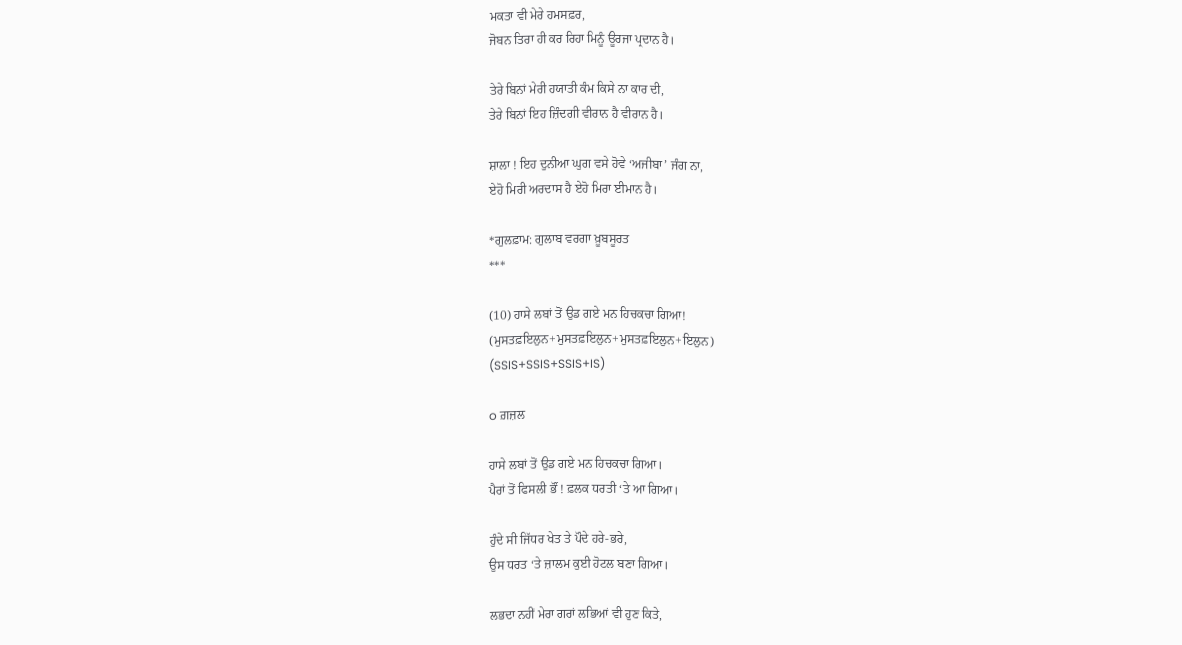ਮਕਤਾ ਵੀ ਮੇਰੇ ਹਮਸਫ਼ਰ,
ਜੋਬਨ ਤਿਰਾ ਹੀ ਕਰ ਰਿਹਾ ਮਿਨੂੰ ਊਰਜਾ ਪ੍ਰਦਾਨ ਹੈ।

ਤੇਰੇ ਬਿਨਾਂ ਮੇਰੀ ਹਯਾਤੀ ਕੰਮ ਕਿਸੇ ਨਾ ਕਾਰ ਦੀ,
ਤੇਰੇ ਬਿਨਾਂ ਇਹ ਜ਼ਿੰਦਗੀ ਵੀਰਾਨ ਹੈ ਵੀਰਾਨ ਹੈ।

ਸ਼ਾਲਾ ! ਇਹ ਦੁਨੀਆ ਘੁਗ ਵਸੇ ਹੋਵੇ ‘ਅਜੀਬਾ’ ਜੰਗ ਨਾ,
ਏਹੋ ਮਿਰੀ ਅਰਦਾਸ ਹੈ ਏਹੋ ਮਿਰਾ ਈਮਾਨ ਹੈ।

*ਗੁਲਫ਼ਾਮ: ਗੁਲਾਬ ਵਰਗਾ ਖ਼ੂਬਸੂਰਤ
***

(10) ਹਾਸੇ ਲਬਾਂ ਤੋਂ ਉਡ ਗਏ ਮਨ ਹਿਚਕਚਾ ਗਿਆ!
(ਮੁਸਤਫ਼ਇਲੁਨ+ਮੁਸਤਫ਼ਇਲੁਨ+ਮੁਸਤਫ਼ਇਲੁਨ+ਇਲੁਨ)
(SSIS+SSIS+SSIS+IS)

o ਗ਼ਜ਼ਲ

ਹਾਸੇ ਲਬਾਂ ਤੋਂ ਉਡ ਗਏ ਮਨ ਹਿਚਕਚਾ ਗਿਆ।
ਪੈਰਾਂ ਤੋਂ ਫਿਸਲੀ ਭੌਂ ! ਫ਼ਲਕ ਧਰਤੀ ‘ਤੇ ਆ ਗਿਆ।

ਹੁੰਦੇ ਸੀ ਜਿੱਧਰ ਖੇਤ ਤੇ ਪੌਦੇ ਹਰੇ-ਭਰੇ,
ਉਸ ਧਰਤ ‘ਤੇ ਜ਼ਾਲਮ ਕੁਈ ਹੋਟਲ ਬਣਾ ਗਿਆ।

ਲਭਦਾ ਨਹੀਂ ਮੇਰਾ ਗਰਾਂ ਲਭਿਆਂ ਵੀ ਹੁਣ ਕਿਤੇ,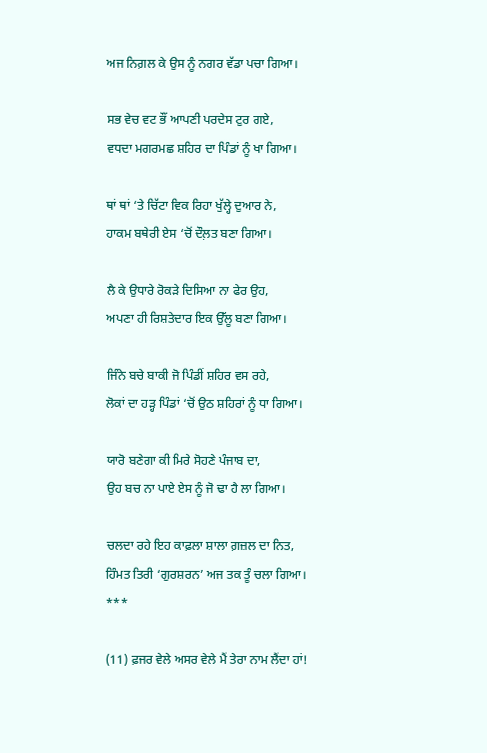ਅਜ ਨਿਗ਼ਲ ਕੇ ਉਸ ਨੂੰ ਨਗਰ ਵੱਡਾ ਪਚਾ ਗਿਆ।

ਸਭ ਵੇਚ ਵਟ ਭੌਂ ਆਪਣੀ ਪਰਦੇਸ ਟੁਰ ਗਏ,
ਵਧਦਾ ਮਗਰਮਛ ਸ਼ਹਿਰ ਦਾ ਪਿੰਡਾਂ ਨੂੰ ਖਾ ਗਿਆ।

ਥਾਂ ਥਾਂ ‘ਤੇ ਚਿੱਟਾ ਵਿਕ ਰਿਹਾ ਖੁੱਲ੍ਹੇ ਦੁਆਰ ਨੇ,
ਹਾਕਮ ਬਥੇਰੀ ਏਸ ‘ਚੋਂ ਦੌਲ਼ਤ ਬਣਾ ਗਿਆ।

ਲੈ ਕੇ ਉਧਾਰੇ ਰੋਕੜੇ ਦਿਸਿਆ ਨਾ ਫੇਰ ਉਹ,
ਅਪਣਾ ਹੀ ਰਿਸ਼ਤੇਦਾਰ ਇਕ ਉੱਲੂ ਬਣਾ ਗਿਆ।

ਜਿੰਨੇ ਬਚੇ ਬਾਕੀ ਜੋ ਪਿੰਡੀਂ ਸ਼ਹਿਰ ਵਸ ਰਹੇ,
ਲੋਕਾਂ ਦਾ ਹੜ੍ਹ ਪਿੰਡਾਂ ‘ਚੋਂ ਉਠ ਸ਼ਹਿਰਾਂ ਨੂੰ ਧਾ ਗਿਆ।

ਯਾਰੋ ਬਣੇਗਾ ਕੀ ਮਿਰੇ ਸੋਹਣੇ ਪੰਜਾਬ ਦਾ,
ਉਹ ਬਚ ਨਾ ਪਾਏ ਏਸ ਨੂੰ ਜੋ ਢਾ ਹੈ ਲਾ ਗਿਆ।

ਚਲਦਾ ਰਹੇ ਇਹ ਕਾਫ਼ਲਾ ਸ਼ਾਲਾ ਗ਼ਜ਼ਲ ਦਾ ਨਿਤ,
ਹਿੰਮਤ ਤਿਰੀ ‘ਗੁਰਸ਼ਰਨ’ ਅਜ ਤਕ ਤੂੰ ਚਲਾ ਗਿਆ।
***

(11) ਫ਼ਜਰ ਵੇਲੇ ਅਸਰ ਵੇਲੇ ਮੈਂ ਤੇਰਾ ਨਾਮ ਲੈਂਦਾ ਹਾਂ!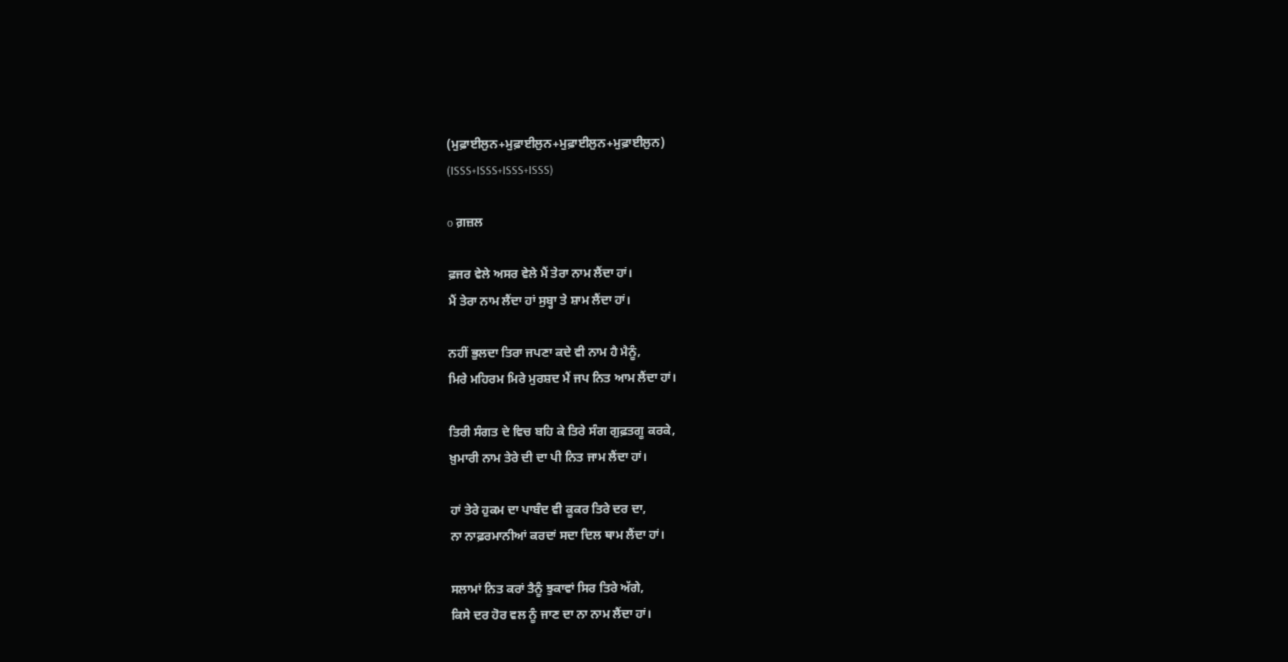(ਮੁਫ਼ਾਈਲੁਨ+ਮੁਫ਼ਾਈਲੁਨ+ਮੁਫ਼ਾਈਲੁਨ+ਮੁਫ਼ਾਈਲੁਨ)
(ISSS+ISSS+ISSS+ISSS)

o ਗ਼ਜ਼ਲ

ਫ਼ਜਰ ਵੇਲੇ ਅਸਰ ਵੇਲੇ ਮੈਂ ਤੇਰਾ ਨਾਮ ਲੈਂਦਾ ਹਾਂ।
ਮੈਂ ਤੇਰਾ ਨਾਮ ਲੈਂਦਾ ਹਾਂ ਸੁਬ੍ਹਾ ਤੇ ਸ਼ਾਮ ਲੈਂਦਾ ਹਾਂ।

ਨਹੀਂ ਭੁਲਦਾ ਤਿਰਾ ਜਪਣਾ ਕਦੇ ਵੀ ਨਾਮ ਹੈ ਮੈਨੂੰ,
ਮਿਰੇ ਮਹਿਰਮ ਮਿਰੇ ਮੁਰਸ਼ਦ ਮੈਂ ਜਪ ਨਿਤ ਆਮ ਲੈਂਦਾ ਹਾਂ।

ਤਿਰੀ ਸੰਗਤ ਦੇ ਵਿਚ ਬਹਿ ਕੇ ਤਿਰੇ ਸੰਗ ਗੁਫ਼ਤਗੂ ਕਰਕੇ,
ਖ਼ੁਮਾਰੀ ਨਾਮ ਤੇਰੇ ਦੀ ਦਾ ਪੀ ਨਿਤ ਜਾਮ ਲੈਂਦਾ ਹਾਂ।

ਹਾਂ ਤੇਰੇ ਹੁਕਮ ਦਾ ਪਾਬੰਦ ਵੀ ਕੂਕਰ ਤਿਰੇ ਦਰ ਦਾ,
ਨਾ ਨਾਫ਼ਰਮਾਨੀਆਂ ਕਰਦਾਂ ਸਦਾ ਦਿਲ ਥਾਮ ਲੈਂਦਾ ਹਾਂ।

ਸਲਾਮਾਂ ਨਿਤ ਕਰਾਂ ਤੈਨੂੰ ਝੁਕਾਵਾਂ ਸਿਰ ਤਿਰੇ ਅੱਗੇ,
ਕਿਸੇ ਦਰ ਹੋਰ ਵਲ ਨੂੰ ਜਾਣ ਦਾ ਨਾ ਨਾਮ ਲੈਂਦਾ ਹਾਂ।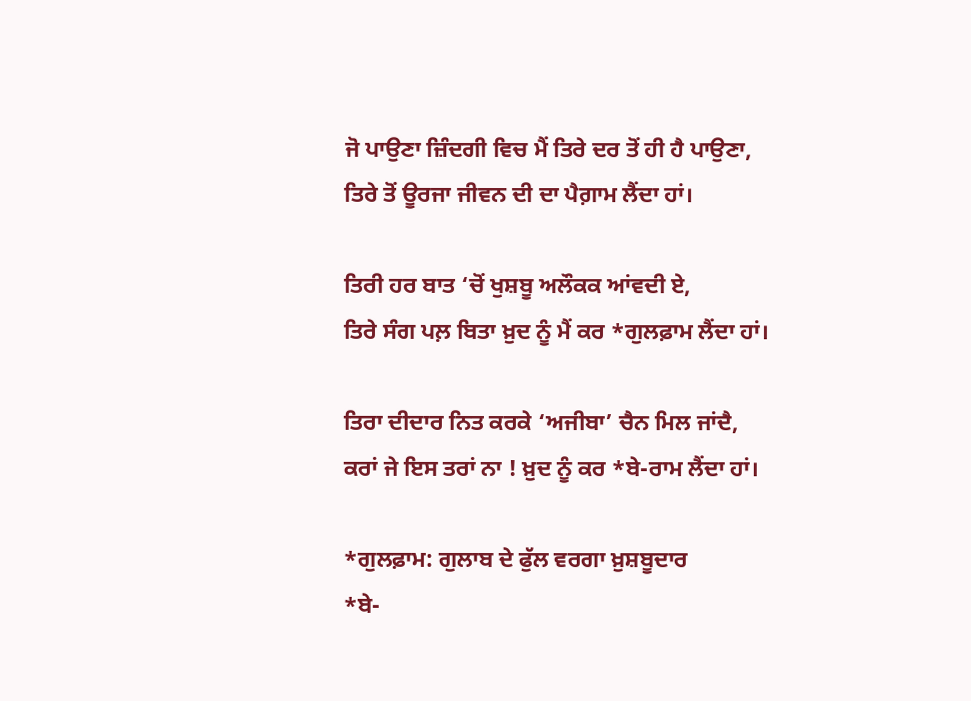ਜੋ ਪਾਉਣਾ ਜ਼ਿੰਦਗੀ ਵਿਚ ਮੈਂ ਤਿਰੇ ਦਰ ਤੋਂ ਹੀ ਹੈ ਪਾਉਣਾ,
ਤਿਰੇ ਤੋਂ ਊਰਜਾ ਜੀਵਨ ਦੀ ਦਾ ਪੈਗ਼ਾਮ ਲੈਂਦਾ ਹਾਂ।

ਤਿਰੀ ਹਰ ਬਾਤ ‘ਚੋਂ ਖੁਸ਼ਬੂ ਅਲੌਕਕ ਆਂਵਦੀ ਏ,
ਤਿਰੇ ਸੰਗ ਪਲ਼ ਬਿਤਾ ਖ਼ੁਦ ਨੂੰ ਮੈਂ ਕਰ *ਗੁਲਫ਼ਾਮ ਲੈਂਦਾ ਹਾਂ।

ਤਿਰਾ ਦੀਦਾਰ ਨਿਤ ਕਰਕੇ ‘ਅਜੀਬਾ’ ਚੈਨ ਮਿਲ ਜਾਂਦੈ,
ਕਰਾਂ ਜੇ ਇਸ ਤਰਾਂ ਨਾ ! ਖ਼ੁਦ ਨੂੰ ਕਰ *ਬੇ-ਰਾਮ ਲੈਂਦਾ ਹਾਂ।

*ਗੁਲਫ਼ਾਮ: ਗੁਲਾਬ ਦੇ ਫੁੱਲ ਵਰਗਾ ਖ਼ੁਸ਼ਬੂਦਾਰ
*ਬੇ-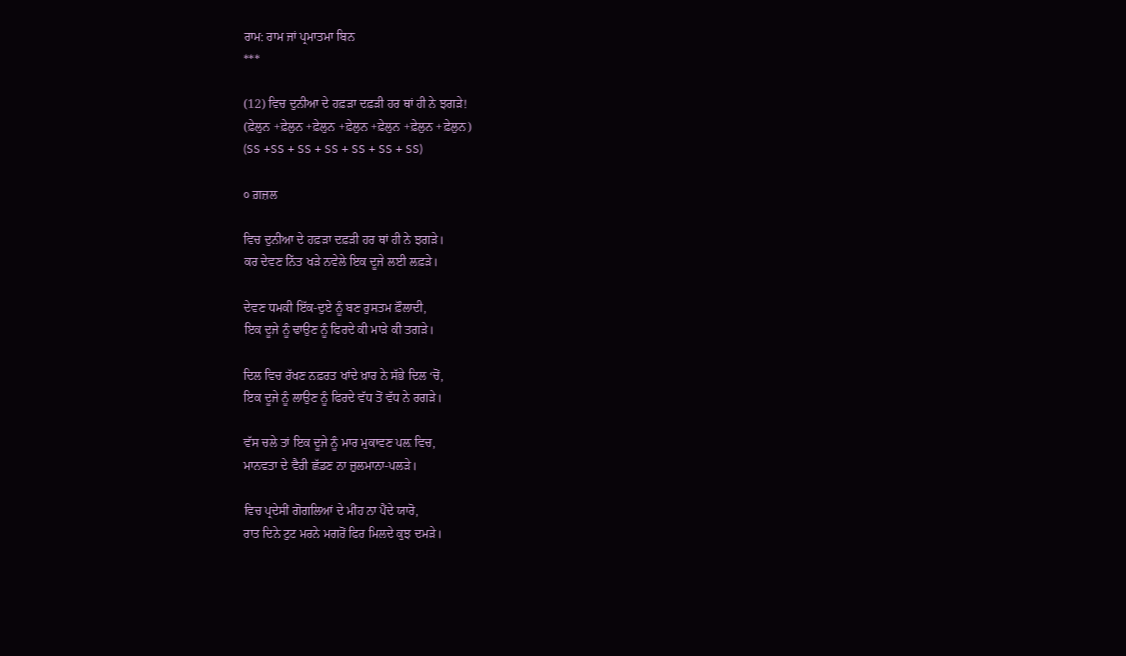ਰਾਮ: ਰਾਮ ਜਾਂ ਪ੍ਰਮਾਤਮਾ ਬਿਨ
***

(12) ਵਿਚ ਦੁਨੀਆ ਦੇ ਹਫ਼ੜਾ ਦਫ਼ੜੀ ਹਰ ਥਾਂ ਹੀ ਨੇ ਝਗੜੇ!
(ਫ਼ੇਲੁਨ +ਫ਼ੇਲੁਨ +ਫ਼ੇਲੁਨ +ਫ਼ੇਲੁਨ +ਫ਼ੇਲੁਨ +ਫ਼ੇਲੁਨ +ਫ਼ੇਲੁਨ)
(SS +SS + SS + SS + SS + SS + SS)

੦ ਗ਼ਜ਼ਲ

ਵਿਚ ਦੁਨੀਆ ਦੇ ਹਫ਼ੜਾ ਦਫ਼ੜੀ ਹਰ ਥਾਂ ਹੀ ਨੇ ਝਗੜੇ।
ਕਰ ਦੇਵਣ ਨਿੱਤ ਖੜੇ ਨਵੇਲੇ ਇਕ ਦੂਜੇ ਲਈ ਲਫ਼ੜੇ।

ਦੇਵਣ ਧਮਕੀ ਇੱਕ-ਦੁਏ ਨੂੰ ਬਣ ਰੁਸਤਮ ਫ਼ੌਲਾਦੀ,
ਇਕ ਦੂਜੇ ਨੂੰ ਢਾਉਣ ਨੂੰ ਫਿਰਦੇ ਕੀ ਮਾੜੇ ਕੀ ਤਗੜੇ।

ਦਿਲ ਵਿਚ ਰੱਖਣ ਨਫ਼ਰਤ ਖਾਂਦੇ ਖ਼ਾਰ ਨੇ ਸੱਭੇ ਦਿਲ ‘ਚੋਂ,
ਇਕ ਦੂਜੇ ਨੂੰ ਲਾਉਣ ਨੂੰ ਫਿਰਦੇ ਵੱਧ ਤੋਂ ਵੱਧ ਨੇ ਰਗੜੇ।

ਵੱਸ ਚਲੇ ਤਾਂ ਇਕ ਦੂਜੇ ਨੂੰ ਮਾਰ ਮੁਕਾਵਣ ਪਲ਼ ਵਿਚ,
ਮਾਨਵਤਾ ਦੇ ਵੈਰੀ ਛੱਡਣ ਨਾ ਜ਼ੁਲਮਾਨਾ-ਪਲੜੇ।

ਵਿਚ ਪ੍ਰਦੇਸੀਂ ਗੋਗਲਿਆਂ ਦੇ ਮੀਂਹ ਨਾ ਪੈਂਦੇ ਯਾਰੋ,
ਰਾਤ ਦਿਨੇ ਟੁਟ ਮਰਨੇ ਮਗਰੋਂ ਫਿਰ ਮਿਲਦੇ ਕੁਝ ਦਮੜੇ।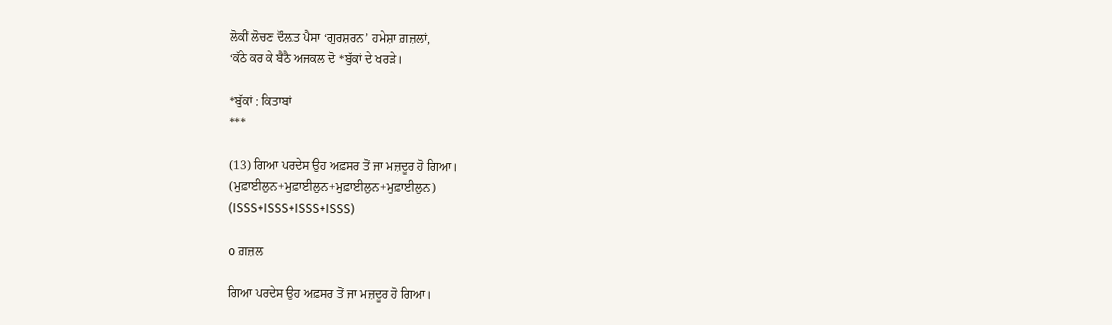ਲੋਕੀਂ ਲੋਚਣ ਦੌਲ਼ਤ ਪੈਸਾ ‘ਗੁਰਸ਼ਰਨ’ ਹਮੇਸ਼ਾ ਗ਼ਜ਼ਲਾਂ,
‘ਕੱਠੇ ਕਰ ਕੇ ਬੈਠੈ ਅਜਕਲ ਦੋ *ਬੁੱਕਾਂ ਦੇ ਖਰੜੇ।

*ਬੁੱਕਾਂ : ਕਿਤਾਬਾਂ
***

(13) ਗਿਆ ਪਰਦੇਸ ਉਹ ਅਫ਼ਸਰ ਤੋਂ ਜਾ ਮਜ਼ਦੂਰ ਹੋ ਗਿਆ।
(ਮੁਫ਼ਾਈਲੁਨ+ਮੁਫ਼ਾਈਲੁਨ+ਮੁਫ਼ਾਈਲੁਨ+ਮੁਫ਼ਾਈਲੁਨ)
(ISSS+ISSS+ISSS+ISSS)

o ਗ਼ਜ਼ਲ

ਗਿਆ ਪਰਦੇਸ ਉਹ ਅਫ਼ਸਰ ਤੋਂ ਜਾ ਮਜ਼ਦੂਰ ਹੋ ਗਿਆ।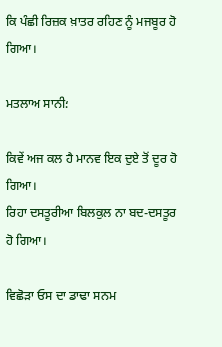ਕਿ ਪੰਛੀ ਰਿਜ਼ਕ ਖ਼ਾਤਰ ਰਹਿਣ ਨੂੰ ਮਜਬੂਰ ਹੋ ਗਿਆ।

ਮਤਲਾਅ ਸਾਨੀ؛

ਕਿਵੇਂ ਅਜ ਕਲ ਹੈ ਮਾਨਵ ਇਕ ਦੁਏ ਤੋਂ ਦੂਰ ਹੋ ਗਿਆ।
ਰਿਹਾ ਦਸਤੂਰੀਆ ਬਿਲਕੁਲ ਨਾ ਬਦ-ਦਸਤੂਰ ਹੋ ਗਿਆ।

ਵਿਛੋੜਾ ਓਸ ਦਾ ਡਾਢਾ ਸਨਮ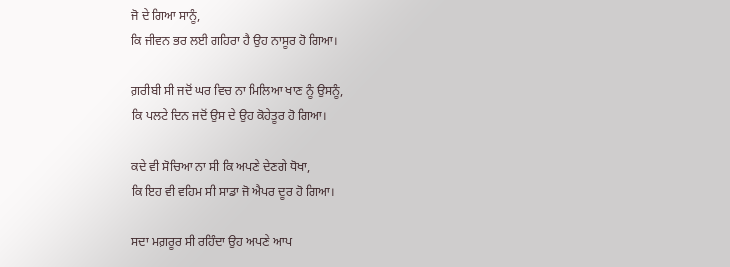ਜੋ ਦੇ ਗਿਆ ਸਾਨੂੰ,
ਕਿ ਜੀਵਨ ਭਰ ਲਈ ਗਹਿਰਾ ਹੈ ਉਹ ਨਾਸੂਰ ਹੋ ਗਿਆ।

ਗ਼ਰੀਬੀ ਸੀ ਜਦੋਂ ਘਰ ਵਿਚ ਨਾ ਮਿਲਿਆ ਖਾਣ ਨੂੰ ਉਸਨੂੰ,
ਕਿ ਪਲਟੇ ਦਿਨ ਜਦੋਂ ਉਸ ਦੇ ਉਹ ਕੋਹੇਤੂਰ ਹੋ ਗਿਆ।

ਕਦੇ ਵੀ ਸੋਚਿਆ ਨਾ ਸੀ ਕਿ ਅਪਣੇ ਦੇਣਗੇ ਧੋਖਾ,
ਕਿ ਇਹ ਵੀ ਵਹਿਮ ਸੀ ਸਾਡਾ ਜੋ ਐਪਰ ਦੂਰ ਹੋ ਗਿਆ।

ਸਦਾ ਮਗ਼ਰੂਰ ਸੀ ਰਹਿੰਦਾ ਉਹ ਅਪਣੇ ਆਪ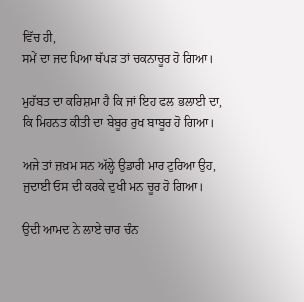ਵਿੱਚ ਹੀ,
ਸਮੇਂ ਦਾ ਜਦ ਪਿਆ ਥੱਪੜ ਤਾਂ ਚਕਨਾਚੂਰ ਹੋ ਗਿਆ।

ਮੁਹੱਬਤ ਦਾ ਕਰਿਸ਼ਮਾ ਹੈ ਕਿ ਜਾਂ ਇਹ ਫਲ ਭਲਾਈ ਦਾ,
ਕਿ ਮਿਹਨਤ ਕੀਤੀ ਦਾ ਬੇਬੂਰ ਰੁਖ ਬਾਬੂਰ ਹੋ ਗਿਆ।

ਅਜੇ ਤਾਂ ਜ਼ਖ਼ਮ ਸਨ ਅੱਲ੍ਹੇ ਉਡਾਰੀ ਮਾਰ ਟੁਰਿਆ ਉਹ,
ਜੁਦਾਈ ਓਸ ਦੀ ਕਰਕੇ ਦੁਖੀ ਮਨ ਚੂਰ ਹੋ ਗਿਆ।

ਉਦੀ ਆਮਦ ਨੇ ਲਾਏ ਚਾਰ ਚੰਨ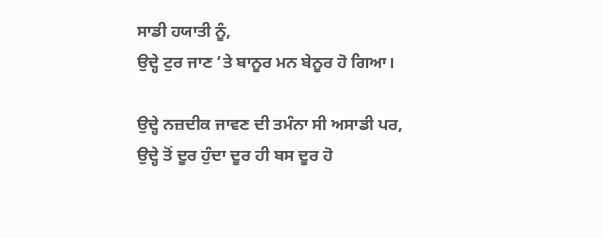ਸਾਡੀ ਹਯਾਤੀ ਨੂੰ,
ਉਦ੍ਹੇ ਟੁਰ ਜਾਣ ‘ਤੇ ਬਾਨੂਰ ਮਨ ਬੇਨੂਰ ਹੋ ਗਿਆ।

ਉਦ੍ਹੇ ਨਜ਼ਦੀਕ ਜਾਵਣ ਦੀ ਤਮੰਨਾ ਸੀ ਅਸਾਡੀ ਪਰ,
ਉਦ੍ਹੇ ਤੋਂ ਦੂਰ ਹੁੰਦਾ ਦੂਰ ਹੀ ਬਸ ਦੂਰ ਹੋ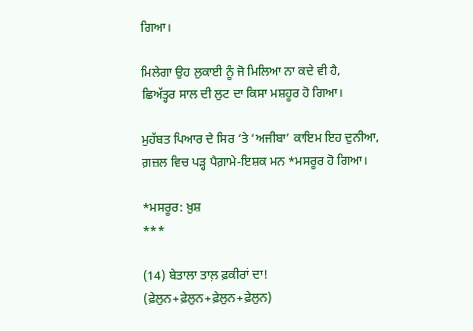ਗਿਆ।

ਮਿਲੇਗਾ ਉਹ ਲੁਕਾਈ ਨੂੰ ਜੋ ਮਿਲਿਆ ਨਾ ਕਦੇ ਵੀ ਹੈ,
ਛਿਅੱਤ੍ਹਰ ਸਾਲ ਦੀ ਲੁਟ ਦਾ ਕਿਸਾ ਮਸ਼ਹੂਰ ਹੋ ਗਿਆ।

ਮੁਹੱਬਤ ਪਿਆਰ ਦੇ ਸਿਰ ‘ਤੇ ‘ਅਜੀਬਾ’ ਕਾਇਮ ਇਹ ਦੁਨੀਆ,
ਗ਼ਜ਼ਲ ਵਿਚ ਪਡ਼੍ਹ ਪੈਗ਼ਾਮੇ-ਇਸ਼ਕ ਮਨ *ਮਸਰੂਰ ਹੋ ਗਿਆ।

*ਮਸਰੂਰ: ਖ਼ੁਸ਼
***

(14) ਬੇਤਾਲਾ ਤਾਲ਼ ਫ਼ਕੀਰਾਂ ਦਾ!
(ਫ਼ੇਲੁਨ+ਫ਼ੇਲੁਨ+ਫ਼ੇਲੁਨ+ਫ਼ੇਲੁਨ)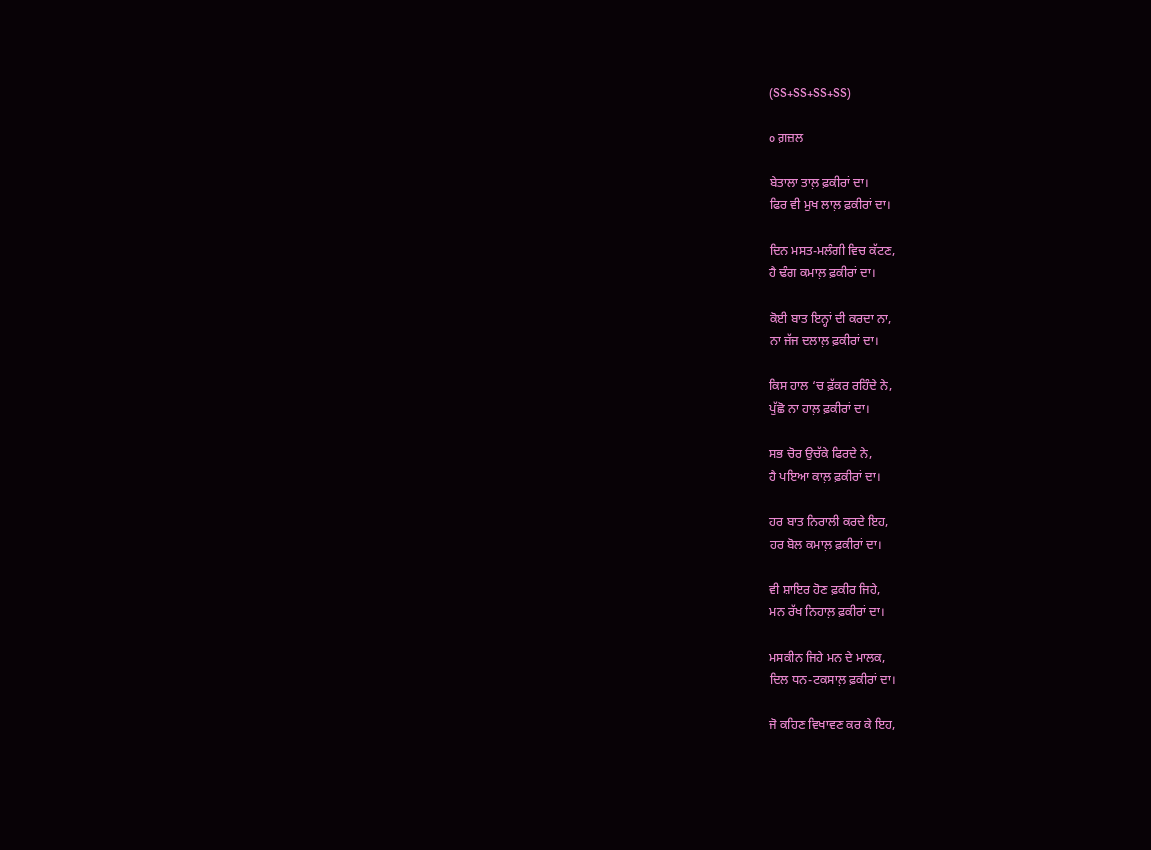(SS+SS+SS+SS)

o ਗ਼ਜ਼ਲ

ਬੇਤਾਲਾ ਤਾਲ਼ ਫ਼ਕੀਰਾਂ ਦਾ।
ਫਿਰ ਵੀ ਮੁਖ ਲਾਲ਼ ਫ਼ਕੀਰਾਂ ਦਾ।

ਦਿਨ ਮਸਤ-ਮਲੰਗੀ ਵਿਚ ਕੱਟਣ,
ਹੈ ਢੰਗ ਕਮਾਲ਼ ਫ਼ਕੀਰਾਂ ਦਾ।

ਕੋਈ ਬਾਤ ਇਨ੍ਹਾਂ ਦੀ ਕਰਦਾ ਨਾ,
ਨਾ ਜੱਜ ਦਲਾਲ਼ ਫ਼ਕੀਰਾਂ ਦਾ।

ਕਿਸ ਹਾਲ ‘ਚ ਫ਼ੱਕਰ ਰਹਿੰਦੇ ਨੇ,
ਪੁੱਛੋ ਨਾ ਹਾਲ਼ ਫ਼ਕੀਰਾਂ ਦਾ।

ਸਭ ਚੋਰ ਉਚੱਕੇ ਫਿਰਦੇ ਨੇ,
ਹੈ ਪਇਆ ਕਾਲ਼ ਫ਼ਕੀਰਾਂ ਦਾ।

ਹਰ ਬਾਤ ਨਿਰਾਲੀ ਕਰਦੇ ਇਹ,
ਹਰ ਬੋਲ ਕਮਾਲ਼ ਫ਼ਕੀਰਾਂ ਦਾ।

ਵੀ ਸ਼ਾਇਰ ਹੋਣ ਫ਼ਕੀਰ ਜਿਹੇ,
ਮਨ ਰੱਖ ਨਿਹਾਲ਼ ਫ਼ਕੀਰਾਂ ਦਾ।

ਮਸਕੀਨ ਜਿਹੇ ਮਨ ਦੇ ਮਾਲਕ,
ਦਿਲ ਧਨ-ਟਕਸਾਲ਼ ਫ਼ਕੀਰਾਂ ਦਾ।

ਜੋ ਕਹਿਣ ਵਿਖਾਵਣ ਕਰ ਕੇ ਇਹ,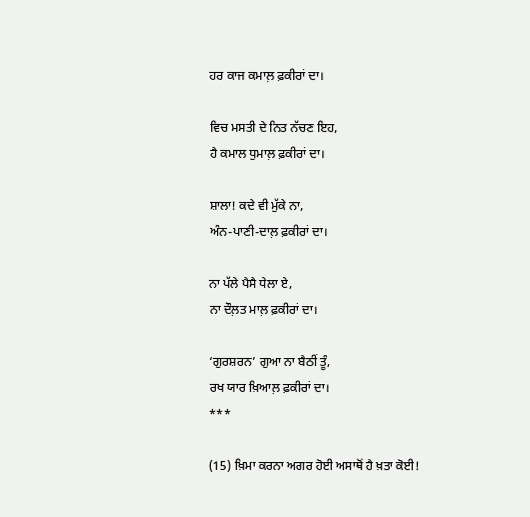ਹਰ ਕਾਜ ਕਮਾਲ਼ ਫ਼ਕੀਰਾਂ ਦਾ।

ਵਿਚ ਮਸਤੀ ਦੇ ਨਿਤ ਨੱਚਣ ਇਹ,
ਹੈ ਕਮਾਲ ਧੁਮਾਲ਼ ਫ਼ਕੀਰਾਂ ਦਾ।

ਸ਼ਾਲਾ! ਕਦੇ ਵੀ ਮੁੱਕੇ ਨਾ,
ਅੰਨ-ਪਾਣੀ-ਦਾਲ਼ ਫ਼ਕੀਰਾਂ ਦਾ।

ਨਾ ਪੱਲੇ ਪੈਸੈ ਧੇਲਾ ਏ,
ਨਾ ਦੌਲ਼ਤ ਮਾਲ਼ ਫ਼ਕੀਰਾਂ ਦਾ।

‘ਗੁਰਸ਼ਰਨ’ ਗੁਆ ਨਾ ਬੈਠੀਂ ਤੂੰ,
ਰਖ ਯਾਰ ਖ਼ਿਆਲ਼ ਫ਼ਕੀਰਾਂ ਦਾ।
***

(15) ਖ਼ਿਮਾ ਕਰਨਾ ਅਗਰ ਹੋਈ ਅਸਾਥੋਂ ਹੈ ਖ਼ਤਾ ਕੋਈ!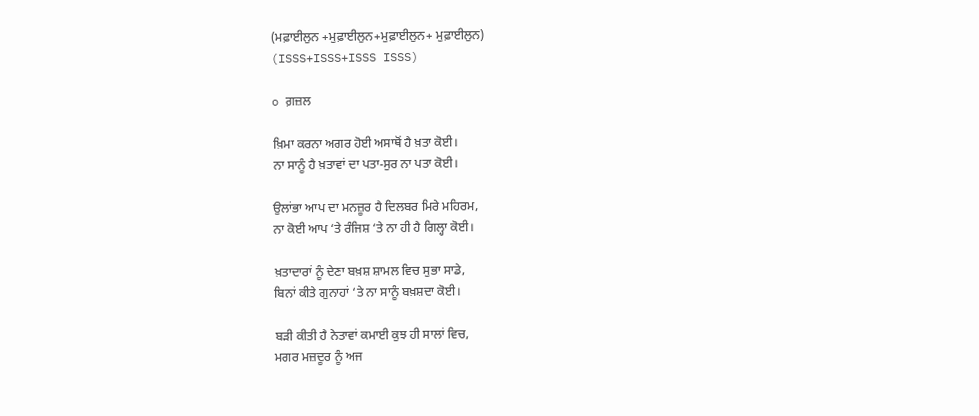(ਮਫ਼ਾਈਲੁਨ +ਮੁਫ਼ਾਈਲੁਨ+ਮੁਫ਼ਾਈਲੁਨ+ ਮੁਫ਼ਾਈਲੁਨ)
(ISSS+ISSS+ISSS ISSS)

o ਗ਼ਜ਼ਲ

ਖ਼ਿਮਾ ਕਰਨਾ ਅਗਰ ਹੋਈ ਅਸਾਥੋਂ ਹੈ ਖ਼ਤਾ ਕੋਈ।
ਨਾ ਸਾਨੂੰ ਹੈ ਖ਼ਤਾਵਾਂ ਦਾ ਪਤਾ-ਸੁਰ ਨਾ ਪਤਾ ਕੋਈ।

ਉਲਾਂਭਾ ਆਪ ਦਾ ਮਨਜ਼ੂਰ ਹੈ ਦਿਲਬਰ ਮਿਰੇ ਮਹਿਰਮ,
ਨਾ ਕੋਈ ਆਪ ‘ਤੇ ਰੰਜਿਸ਼ ‘ਤੇ ਨਾ ਹੀ ਹੈ ਗਿਲ੍ਹਾ ਕੋਈ।

ਖ਼ਤਾਦਾਰਾਂ ਨੂੰ ਦੇਣਾ ਬਖ਼ਸ਼ ਸ਼ਾਮਲ ਵਿਚ ਸੁਭਾ ਸਾਡੇ,
ਬਿਨਾਂ ਕੀਤੇ ਗੁਨਾਹਾਂ ‘ਤੇ ਨਾ ਸਾਨੂੰ ਬਖ਼ਸ਼ਦਾ ਕੋਈ।

ਬਡ਼ੀ ਕੀਤੀ ਹੈ ਨੇਤਾਵਾਂ ਕਮਾਈ ਕੁਝ ਹੀ ਸਾਲਾਂ ਵਿਚ,
ਮਗਰ ਮਜ਼ਦੂਰ ਨੂੰ ਅਜ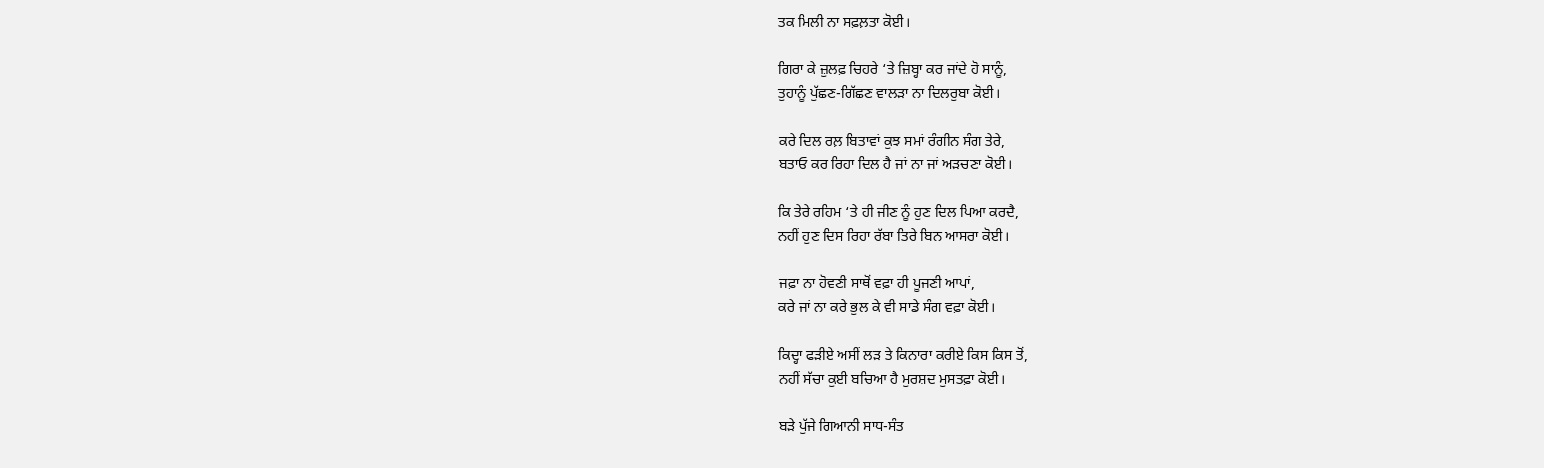ਤਕ ਮਿਲੀ ਨਾ ਸਫ਼ਲ਼ਤਾ ਕੋਈ।

ਗਿਰਾ ਕੇ ਜ਼ੁਲਫ਼ ਚਿਹਰੇ ‘ਤੇ ਜ਼ਿਬ੍ਹਾ ਕਰ ਜਾਂਦੇ ਹੋ ਸਾਨੂੰ,
ਤੁਹਾਨੂੰ ਪੁੱਛਣ-ਗਿੱਛਣ ਵਾਲਡ਼ਾ ਨਾ ਦਿਲਰੁਬਾ ਕੋਈ।

ਕਰੇ ਦਿਲ ਰਲ਼ ਬਿਤਾਵਾਂ ਕੁਝ ਸਮਾਂ ਰੰਗੀਨ ਸੰਗ ਤੇਰੇ,
ਬਤਾਓ ਕਰ ਰਿਹਾ ਦਿਲ ਹੈ ਜਾਂ ਨਾ ਜਾਂ ਅਡ਼ਚਣਾ ਕੋਈ।

ਕਿ ਤੇਰੇ ਰਹਿਮ ‘ਤੇ ਹੀ ਜੀਣ ਨੂੰ ਹੁਣ ਦਿਲ ਪਿਆ ਕਰਦੈ,
ਨਹੀਂ ਹੁਣ ਦਿਸ ਰਿਹਾ ਰੱਬਾ ਤਿਰੇ ਬਿਨ ਆਸਰਾ ਕੋਈ।

ਜਫ਼ਾ ਨਾ ਹੋਵਣੀ ਸਾਥੋਂ ਵਫ਼ਾ ਹੀ ਪੂਜਣੀ ਆਪਾਂ,
ਕਰੇ ਜਾਂ ਨਾ ਕਰੇ ਭੁਲ ਕੇ ਵੀ ਸਾਡੇ ਸੰਗ ਵਫ਼ਾ ਕੋਈ।

ਕਿਦ੍ਹਾ ਫਡ਼ੀਏ ਅਸੀਂ ਲਡ਼ ਤੇ ਕਿਨਾਰਾ ਕਰੀਏ ਕਿਸ ਕਿਸ ਤੋਂ,
ਨਹੀਂ ਸੱਚਾ ਕੁਈ ਬਚਿਆ ਹੈ ਮੁਰਸ਼ਦ ਮੁਸਤਫ਼ਾ ਕੋਈ।

ਬਡ਼ੇ ਪੁੱਜੇ ਗਿਆਨੀ ਸਾਧ-ਸੰਤ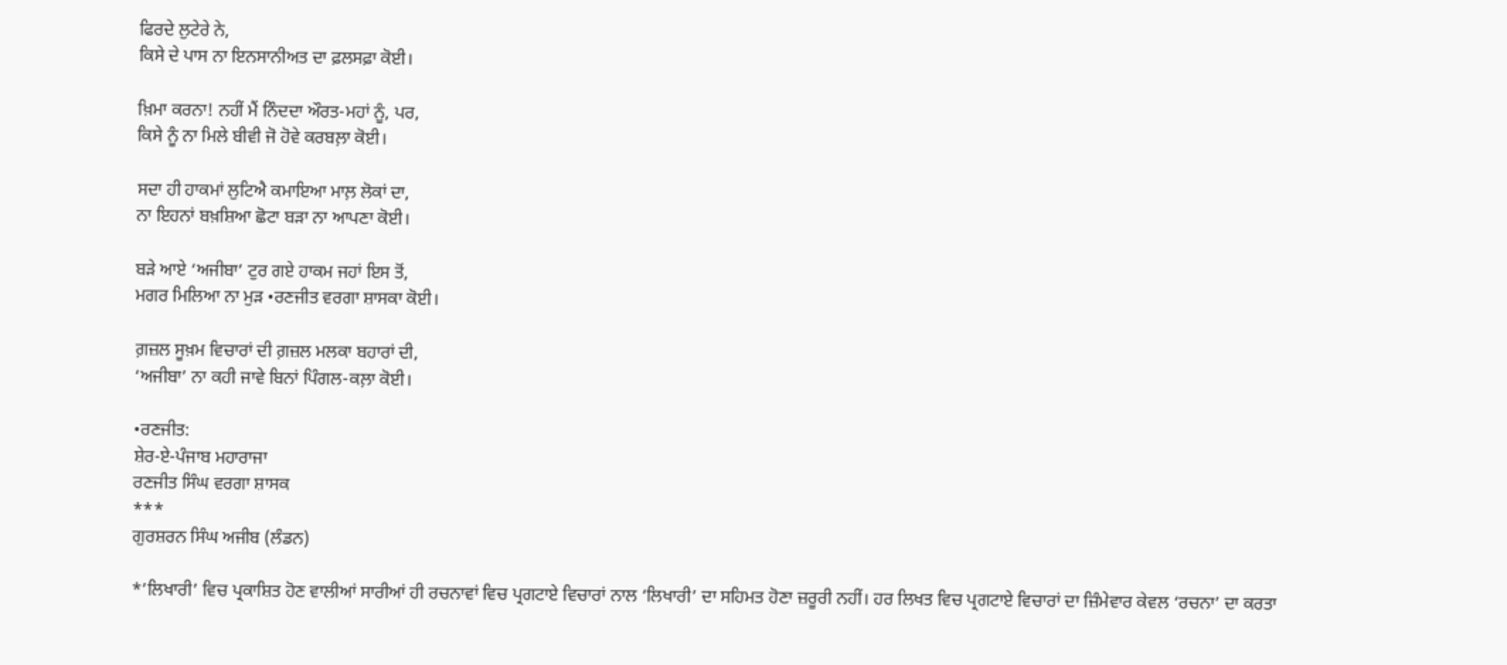ਫਿਰਦੇ ਲੁਟੇਰੇ ਨੇ,
ਕਿਸੇ ਦੇ ਪਾਸ ਨਾ ਇਨਸਾਨੀਅਤ ਦਾ ਫ਼ਲਸਫ਼ਾ ਕੋਈ।

ਖ਼ਿਮਾ ਕਰਨਾ! ਨਹੀਂ ਮੈਂ ਨਿੰਦਦਾ ਔਰਤ-ਮਹਾਂ ਨੂੰ, ਪਰ,
ਕਿਸੇ ਨੂੰ ਨਾ ਮਿਲੇ ਬੀਵੀ ਜੋ ਹੋਵੇ ਕਰਬਲ਼ਾ ਕੋਈ।

ਸਦਾ ਹੀ ਹਾਕਮਾਂ ਲੁਟਿਐ ਕਮਾਇਆ ਮਾਲ਼ ਲੋਕਾਂ ਦਾ,
ਨਾ ਇਹਨਾਂ ਬਖ਼ਸ਼ਿਆ ਛੋਟਾ ਬਡ਼ਾ ਨਾ ਆਪਣਾ ਕੋਈ।

ਬਡ਼ੇ ਆਏ ‘ਅਜੀਬਾ’ ਟੁਰ ਗਏ ਹਾਕਮ ਜਹਾਂ ਇਸ ਤੋਂ,
ਮਗਰ ਮਿਲਿਆ ਨਾ ਮੁਡ਼ •ਰਣਜੀਤ ਵਰਗਾ ਸ਼ਾਸਕਾ ਕੋਈ।

ਗ਼ਜ਼ਲ ਸੂਖ਼ਮ ਵਿਚਾਰਾਂ ਦੀ ਗ਼ਜ਼ਲ ਮਲਕਾ ਬਹਾਰਾਂ ਦੀ,
‘ਅਜੀਬਾ’ ਨਾ ਕਹੀ ਜਾਵੇ ਬਿਨਾਂ ਪਿੰਗਲ-ਕਲ਼ਾ ਕੋਈ।

•ਰਣਜੀਤ:
ਸ਼ੇਰ-ਏ-ਪੰਜਾਬ ਮਹਾਰਾਜਾ
ਰਣਜੀਤ ਸਿੰਘ ਵਰਗਾ ਸ਼ਾਸਕ
***
ਗੁਰਸ਼ਰਨ ਸਿੰਘ ਅਜੀਬ (ਲੰਡਨ)

*’ਲਿਖਾਰੀ’ ਵਿਚ ਪ੍ਰਕਾਸ਼ਿਤ ਹੋਣ ਵਾਲੀਆਂ ਸਾਰੀਆਂ ਹੀ ਰਚਨਾਵਾਂ ਵਿਚ ਪ੍ਰਗਟਾਏ ਵਿਚਾਰਾਂ ਨਾਲ ‘ਲਿਖਾਰੀ’ ਦਾ ਸਹਿਮਤ ਹੋਣਾ ਜ਼ਰੂਰੀ ਨਹੀਂ। ਹਰ ਲਿਖਤ ਵਿਚ ਪ੍ਰਗਟਾਏ ਵਿਚਾਰਾਂ ਦਾ ਜ਼ਿੰਮੇਵਾਰ ਕੇਵਲ ‘ਰਚਨਾ’ ਦਾ ਕਰਤਾ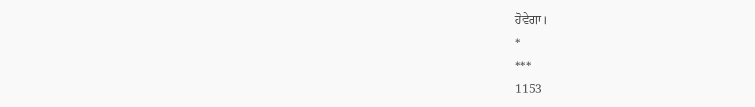ਹੋਵੇਗਾ।
*
***
1153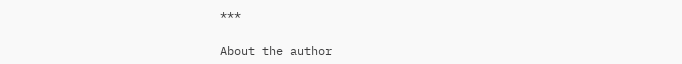***

About the author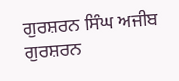ਗੁਰਸ਼ਰਨ ਸਿੰਘ ਅਜੀਬ
ਗੁਰਸ਼ਰਨ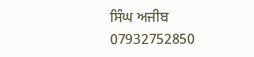ਸਿੰਘ ਅਜੀਬ
07932752850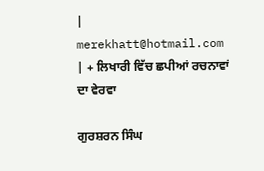| merekhatt@hotmail.com | + ਲਿਖਾਰੀ ਵਿੱਚ ਛਪੀਆਂ ਰਚਨਾਵਾਂ ਦਾ ਵੇਰਵਾ

ਗੁਰਸ਼ਰਨ ਸਿੰਘ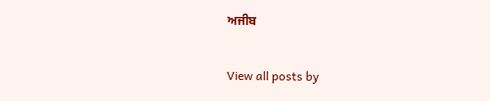ਅਜੀਬ

View all posts by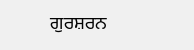ਗੁਰਸ਼ਰਨ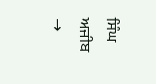ਸਿੰਘ ਅਜੀਬ →